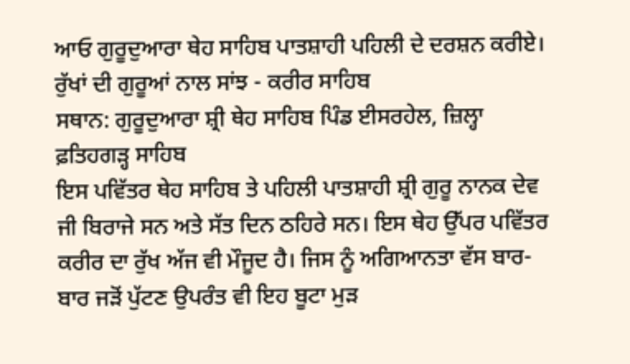ਆਓ ਗੁਰੂਦੁਆਰਾ ਥੇਹ ਸਾਹਿਬ ਪਾਤਸ਼ਾਹੀ ਪਹਿਲੀ ਦੇ ਦਰਸ਼ਨ ਕਰੀਏ।
ਰੁੱਖਾਂ ਦੀ ਗੁਰੂਆਂ ਨਾਲ ਸਾਂਝ - ਕਰੀਰ ਸਾਹਿਬ
ਸਥਾਨ: ਗੁਰੂਦੁਆਰਾ ਸ਼੍ਰੀ ਥੇਹ ਸਾਹਿਬ ਪਿੰਡ ਈਸਰਹੇਲ, ਜ਼ਿਲ੍ਹਾ ਫ਼ਤਿਹਗੜ੍ਹ ਸਾਹਿਬ
ਇਸ ਪਵਿੱਤਰ ਥੇਹ ਸਾਹਿਬ ਤੇ ਪਹਿਲੀ ਪਾਤਸ਼ਾਹੀ ਸ਼੍ਰੀ ਗੁਰੂ ਨਾਨਕ ਦੇਵ ਜੀ ਬਿਰਾਜੇ ਸਨ ਅਤੇ ਸੱਤ ਦਿਨ ਠਹਿਰੇ ਸਨ। ਇਸ ਥੇਹ ਉੱਪਰ ਪਵਿੱਤਰ ਕਰੀਰ ਦਾ ਰੁੱਖ ਅੱਜ ਵੀ ਮੌਜੂਦ ਹੈ। ਜਿਸ ਨੂੰ ਅਗਿਆਨਤਾ ਵੱਸ ਬਾਰ-ਬਾਰ ਜੜੋਂ ਪੁੱਟਣ ਉਪਰੰਤ ਵੀ ਇਹ ਬੂਟਾ ਮੁੜ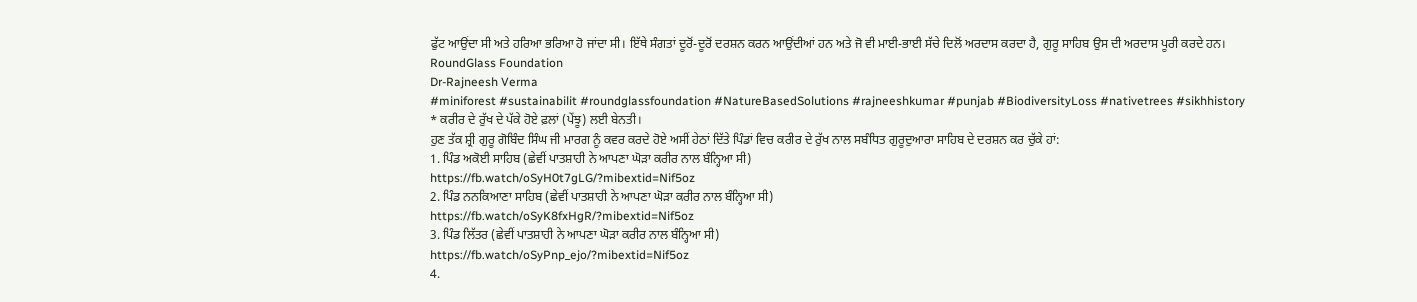ਫੁੱਟ ਆਉਂਦਾ ਸੀ ਅਤੇ ਹਰਿਆ ਭਰਿਆ ਹੋ ਜਾਂਦਾ ਸੀ। ਇੱਥੇ ਸੰਗਤਾਂ ਦੂਰੋਂ-ਦੂਰੋਂ ਦਰਸ਼ਨ ਕਰਨ ਆਉਂਦੀਆਂ ਹਨ ਅਤੇ ਜੋ ਵੀ ਮਾਈ-ਭਾਈ ਸੱਚੇ ਦਿਲੋਂ ਅਰਦਾਸ ਕਰਦਾ ਹੈ, ਗੁਰੂ ਸਾਹਿਬ ਉਸ ਦੀ ਅਰਦਾਸ ਪੂਰੀ ਕਰਦੇ ਹਨ।
RoundGlass Foundation
Dr-Rajneesh Verma
#miniforest #sustainabilit #roundglassfoundation #NatureBasedSolutions #rajneeshkumar #punjab #BiodiversityLoss #nativetrees #sikhhistory
* ਕਰੀਰ ਦੇ ਰੁੱਖ ਦੇ ਪੱਕੇ ਹੋਏ ਫ਼ਲਾਂ (ਪੇਂਝੂ) ਲਈ ਬੇਨਤੀ।
ਹੁਣ ਤੱਕ ਸ਼੍ਰੀ ਗੁਰੂ ਗੋਬਿੰਦ ਸਿੰਘ ਜੀ ਮਾਰਗ ਨੂੰ ਕਵਰ ਕਰਦੇ ਹੋਏ ਅਸੀਂ ਹੇਠਾਂ ਦਿੱਤੇ ਪਿੰਡਾਂ ਵਿਚ ਕਰੀਰ ਦੇ ਰੁੱਖ ਨਾਲ ਸਬੰਧਿਤ ਗੁਰੂਦੁਆਰਾ ਸਾਹਿਬ ਦੇ ਦਰਸ਼ਨ ਕਰ ਚੁੱਕੇ ਹਾਂ:
1. ਪਿੰਡ ਅਕੋਈ ਸਾਹਿਬ (ਛੇਵੀਂ ਪਾਤਸ਼ਾਹੀ ਨੇ ਆਪਣਾ ਘੋੜਾ ਕਰੀਰ ਨਾਲ ਬੰਨ੍ਹਿਆ ਸੀ)
https://fb.watch/oSyH0t7gLG/?mibextid=Nif5oz
2. ਪਿੰਡ ਨਨਕਿਆਣਾ ਸਾਹਿਬ (ਛੇਵੀਂ ਪਾਤਸ਼ਾਹੀ ਨੇ ਆਪਣਾ ਘੋੜਾ ਕਰੀਰ ਨਾਲ ਬੰਨ੍ਹਿਆ ਸੀ)
https://fb.watch/oSyK8fxHgR/?mibextid=Nif5oz
3. ਪਿੰਡ ਲਿੱਤਰ (ਛੇਵੀਂ ਪਾਤਸ਼ਾਹੀ ਨੇ ਆਪਣਾ ਘੋੜਾ ਕਰੀਰ ਨਾਲ ਬੰਨ੍ਹਿਆ ਸੀ)
https://fb.watch/oSyPnp_ejo/?mibextid=Nif5oz
4.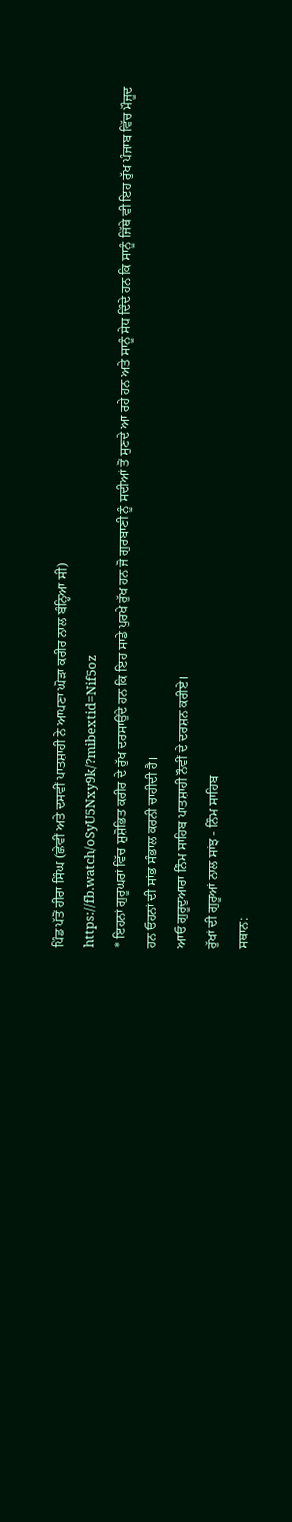ਪਿੰਡ ਪੱਤੋਂ ਹੀਰਾ ਸਿੰਘ (ਛੇਵੀਂ ਅਤੇ ਦਸਵੀਂ ਪਾਤਸ਼ਾਹੀ ਨੇ ਆਪਣਾ ਘੋੜਾ ਕਰੀਰ ਨਾਲ ਬੰਨ੍ਹਿਆ ਸੀ)
https://fb.watch/oSyU5Nxy9k/?mibextid=Nif5oz
* ਇਹਨਾਂ ਗੁਰੂਘਰਾਂ ਵਿੱਚ ਸ਼ੁਸ਼ੋਭਿਤ ਕਰੀਰ ਦੇ ਰੁੱਖ ਦਰਸਾਉਂਦੇ ਹਨ ਕਿ ਇਹ ਸਾਡੇ ਪੁਰਖੇ ਰੁੱਖ ਹਨ ਜੋ ਗੁਰਬਾਣੀ ਨੂੰ ਸਦੀਆਂ ਤੋਂ ਸੁਣਦੇ ਆ ਰਹੇ ਹਨ ਅਤੇ ਸਾਨੂੰ ਸੇਧ ਦਿੰਦੇ ਹਨ ਕਿ ਸਾਨੂੰ ਜਿੱਥੇ ਵੀ ਇਹ ਰੁੱਖ ਪੰਜਾਬ ਵਿੱਚ ਮੌਜੂਦ ਹਨ ਓਹਨਾਂ ਦੀ ਸਾਂਭ ਸੰਭਾਲ ਕਰਨੀ ਚਾਹੀਦੀ ਹੈ।
ਆਓ ਗੁਰੂਦੁਆਰਾ ਨਿੰਮ ਸਾਹਿਬ ਪਾਤਸ਼ਾਹੀ ਨੌਵੀਂ ਦੇ ਦਰਸ਼ਨ ਕਰੀਏ।
ਰੁੱਖਾਂ ਦੀ ਗੁਰੂਆਂ ਨਾਲ ਸਾਂਝ - ਨਿੰਮ ਸਾਹਿਬ
ਸਥਾਨ: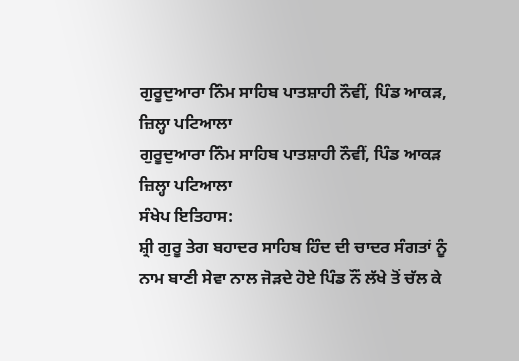ਗੁਰੂਦੁਆਰਾ ਨਿੰਮ ਸਾਹਿਬ ਪਾਤਸ਼ਾਹੀ ਨੌਵੀਂ, ਪਿੰਡ ਆਕੜ, ਜ਼ਿਲ੍ਹਾ ਪਟਿਆਲਾ
ਗੁਰੂਦੁਆਰਾ ਨਿੰਮ ਸਾਹਿਬ ਪਾਤਸ਼ਾਹੀ ਨੌਵੀਂ, ਪਿੰਡ ਆਕੜ ਜ਼ਿਲ੍ਹਾ ਪਟਿਆਲਾ
ਸੰਖੇਪ ਇਤਿਹਾਸ:
ਸ਼੍ਰੀ ਗੁਰੂ ਤੇਗ ਬਹਾਦਰ ਸਾਹਿਬ ਹਿੰਦ ਦੀ ਚਾਦਰ ਸੰਗਤਾਂ ਨੂੰ ਨਾਮ ਬਾਣੀ ਸੇਵਾ ਨਾਲ ਜੋੜਦੇ ਹੋਏ ਪਿੰਡ ਨੌਂ ਲੱਖੇ ਤੋਂ ਚੱਲ ਕੇ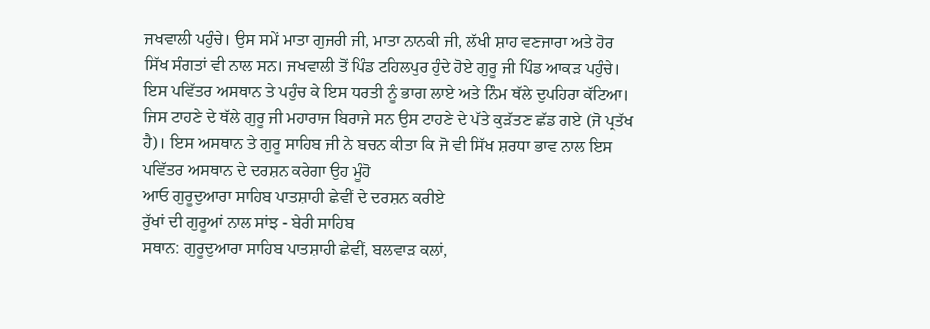ਜਖਵਾਲੀ ਪਹੁੰਚੇ। ਉਸ ਸਮੇਂ ਮਾਤਾ ਗੁਜਰੀ ਜੀ, ਮਾਤਾ ਨਾਨਕੀ ਜੀ, ਲੱਖੀ ਸ਼ਾਹ ਵਣਜਾਰਾ ਅਤੇ ਹੋਰ ਸਿੱਖ ਸੰਗਤਾਂ ਵੀ ਨਾਲ ਸਨ। ਜਖਵਾਲੀ ਤੋਂ ਪਿੰਡ ਟਹਿਲਪੁਰ ਹੁੰਦੇ ਹੋਏ ਗੁਰੂ ਜੀ ਪਿੰਡ ਆਕੜ ਪਹੁੰਚੇ। ਇਸ ਪਵਿੱਤਰ ਅਸਥਾਨ ਤੇ ਪਹੁੰਚ ਕੇ ਇਸ ਧਰਤੀ ਨੂੰ ਭਾਗ ਲਾਏ ਅਤੇ ਨਿੰਮ ਥੱਲੇ ਦੁਪਹਿਰਾ ਕੱਟਿਆ। ਜਿਸ ਟਾਹਣੇ ਦੇ ਥੱਲੇ ਗੁਰੂ ਜੀ ਮਹਾਰਾਜ ਬਿਰਾਜੇ ਸਨ ਉਸ ਟਾਹਣੇ ਦੇ ਪੱਤੇ ਕੁੜੱਤਣ ਛੱਡ ਗਏ (ਜੋ ਪ੍ਰਤੱਖ ਹੈ)। ਇਸ ਅਸਥਾਨ ਤੇ ਗੁਰੂ ਸਾਹਿਬ ਜੀ ਨੇ ਬਚਨ ਕੀਤਾ ਕਿ ਜੋ ਵੀ ਸਿੱਖ ਸ਼ਰਧਾ ਭਾਵ ਨਾਲ ਇਸ ਪਵਿੱਤਰ ਅਸਥਾਨ ਦੇ ਦਰਸ਼ਨ ਕਰੇਗਾ ਉਹ ਮੂੰਹੋ
ਆਓ ਗੁਰੂਦੁਆਰਾ ਸਾਹਿਬ ਪਾਤਸ਼ਾਹੀ ਛੇਵੀਂ ਦੇ ਦਰਸ਼ਨ ਕਰੀਏ
ਰੁੱਖਾਂ ਦੀ ਗੁਰੂਆਂ ਨਾਲ ਸਾਂਝ - ਬੇਰੀ ਸਾਹਿਬ
ਸਥਾਨ: ਗੁਰੂਦੁਆਰਾ ਸਾਹਿਬ ਪਾਤਸ਼ਾਹੀ ਛੇਵੀਂ, ਬਲਵਾੜ ਕਲਾਂ,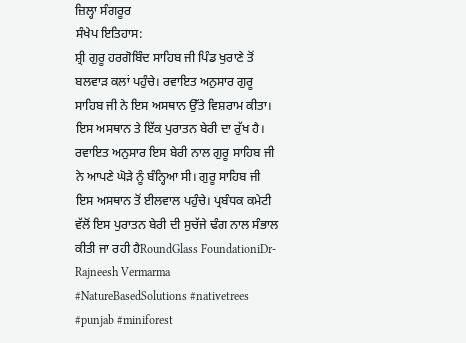ਜ਼ਿਲ੍ਹਾ ਸੰਗਰੂਰ
ਸੰਖੇਪ ਇਤਿਹਾਸ:
ਸ਼੍ਰੀ ਗੁਰੂ ਹਰਗੋਬਿੰਦ ਸਾਹਿਬ ਜੀ ਪਿੰਡ ਖੁਰਾਣੇ ਤੋਂ ਬਲਵਾੜ ਕਲਾਂ ਪਹੁੰਚੇ। ਰਵਾਇਤ ਅਨੁਸਾਰ ਗੁਰੂ ਸਾਹਿਬ ਜੀ ਨੇ ਇਸ ਅਸਥਾਨ ਉੱਤੇ ਵਿਸ਼ਰਾਮ ਕੀਤਾ। ਇਸ ਅਸਥਾਨ ਤੇ ਇੱਕ ਪੁਰਾਤਨ ਬੇਰੀ ਦਾ ਰੁੱਖ ਹੈ। ਰਵਾਇਤ ਅਨੁਸਾਰ ਇਸ ਬੇਰੀ ਨਾਲ ਗੁਰੂ ਸਾਹਿਬ ਜੀ ਨੇ ਆਪਣੇ ਘੋੜੇ ਨੂੰ ਬੰਨ੍ਹਿਆ ਸੀ। ਗੁਰੂ ਸਾਹਿਬ ਜੀ ਇਸ ਅਸਥਾਨ ਤੋਂ ਈਲਵਾਲ ਪਹੁੰਚੇ। ਪ੍ਰਬੰਧਕ ਕਮੇਟੀ ਵੱਲੋਂ ਇਸ ਪੁਰਾਤਨ ਬੇਰੀ ਦੀ ਸੁਚੱਜੇ ਢੰਗ ਨਾਲ ਸੰਭਾਲ ਕੀਤੀ ਜਾ ਰਹੀ ਹੈRoundGlass FoundationiDr-Rajneesh Vermarma
#NatureBasedSolutions #nativetrees #punjab #miniforest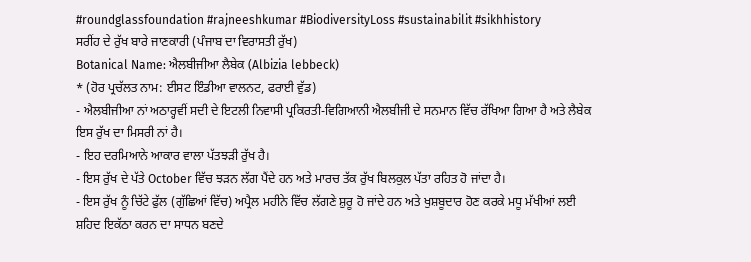#roundglassfoundation #rajneeshkumar #BiodiversityLoss #sustainabilit #sikhhistory
ਸਰੀਂਹ ਦੇ ਰੁੱਖ ਬਾਰੇ ਜਾਣਕਾਰੀ (ਪੰਜਾਬ ਦਾ ਵਿਰਾਸਤੀ ਰੁੱਖ)
Botanical Name: ਐਲਬੀਜੀਆ ਲੈਬੇਕ (Albizia lebbeck)
* (ਹੋਰ ਪ੍ਰਚੱਲਤ ਨਾਮ: ਈਸਟ ਇੰਡੀਆ ਵਾਲਨਟ, ਫਰਾਈ ਵੁੱਡ)
- ਐਲਬੀਜੀਆ ਨਾਂ ਅਠਾਰ੍ਹਵੀਂ ਸਦੀ ਦੇ ਇਟਲੀ ਨਿਵਾਸੀ ਪ੍ਰਕਿਰਤੀ-ਵਿਗਿਆਨੀ ਐਲਬੀਜੀ ਦੇ ਸਨਮਾਨ ਵਿੱਚ ਰੱਖਿਆ ਗਿਆ ਹੈ ਅਤੇ ਲੈਬੇਕ ਇਸ ਰੁੱਖ ਦਾ ਮਿਸਰੀ ਨਾਂ ਹੈ।
- ਇਹ ਦਰਮਿਆਨੇ ਆਕਾਰ ਵਾਲਾ ਪੱਤਝੜੀ ਰੁੱਖ ਹੈ।
- ਇਸ ਰੁੱਖ ਦੇ ਪੱਤੇ October ਵਿੱਚ ਝੜਨ ਲੱਗ ਪੈਂਦੇ ਹਨ ਅਤੇ ਮਾਰਚ ਤੱਕ ਰੁੱਖ ਬਿਲਕੁਲ ਪੱਤਾ ਰਹਿਤ ਹੋ ਜਾਂਦਾ ਹੈ।
- ਇਸ ਰੁੱਖ ਨੂੰ ਚਿੱਟੇ ਫੁੱਲ (ਗੁੱਛਿਆਂ ਵਿੱਚ) ਅਪ੍ਰੈਲ ਮਹੀਨੇ ਵਿੱਚ ਲੱਗਣੇ ਸ਼ੁਰੂ ਹੋ ਜਾਂਦੇ ਹਨ ਅਤੇ ਖੁਸ਼ਬੂਦਾਰ ਹੋਣ ਕਰਕੇ ਮਧੂ ਮੱਖੀਆਂ ਲਈ ਸ਼ਹਿਦ ਇਕੱਠਾ ਕਰਨ ਦਾ ਸਾਧਨ ਬਣਦੇ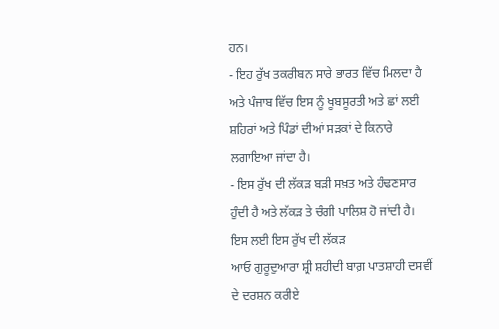ਹਨ।
- ਇਹ ਰੁੱਖ ਤਕਰੀਬਨ ਸਾਰੇ ਭਾਰਤ ਵਿੱਚ ਮਿਲਦਾ ਹੈ ਅਤੇ ਪੰਜਾਬ ਵਿੱਚ ਇਸ ਨੂੰ ਖੂਬਸੂਰਤੀ ਅਤੇ ਛਾਂ ਲਈ ਸ਼ਹਿਰਾਂ ਅਤੇ ਪਿੰਡਾਂ ਦੀਆਂ ਸੜਕਾਂ ਦੇ ਕਿਨਾਰੇ ਲਗਾਇਆ ਜਾਂਦਾ ਹੈ।
- ਇਸ ਰੁੱਖ ਦੀ ਲੱਕੜ ਬੜੀ ਸਖ਼ਤ ਅਤੇ ਹੰਢਣਸਾਰ ਹੁੰਦੀ ਹੈ ਅਤੇ ਲੱਕੜ ਤੇ ਚੰਗੀ ਪਾਲਿਸ਼ ਹੋ ਜਾਂਦੀ ਹੈ। ਇਸ ਲਈ ਇਸ ਰੁੱਖ ਦੀ ਲੱਕੜ
ਆਓ ਗੁਰੂਦੁਆਰਾ ਸ਼੍ਰੀ ਸ਼ਹੀਦੀ ਬਾਗ਼ ਪਾਤਸ਼ਾਹੀ ਦਸਵੀਂ ਦੇ ਦਰਸ਼ਨ ਕਰੀਏ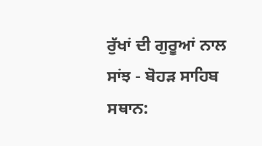ਰੁੱਖਾਂ ਦੀ ਗੁਰੂਆਂ ਨਾਲ ਸਾਂਝ - ਬੋਹੜ ਸਾਹਿਬ
ਸਥਾਨ: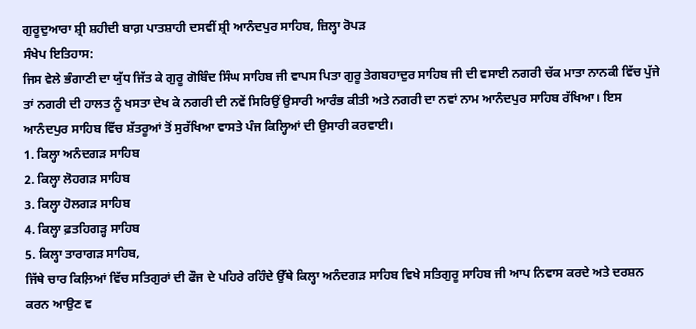ਗੁਰੂਦੁਆਰਾ ਸ਼੍ਰੀ ਸ਼ਹੀਦੀ ਬਾਗ਼ ਪਾਤਸ਼ਾਹੀ ਦਸਵੀਂ ਸ਼੍ਰੀ ਆਨੰਦਪੁਰ ਸਾਹਿਬ, ਜ਼ਿਲ੍ਹਾ ਰੋਪੜ
ਸੰਖੇਪ ਇਤਿਹਾਸ:
ਜਿਸ ਵੇਲੇ ਭੰਗਾਣੀ ਦਾ ਯੁੱਧ ਜਿੱਤ ਕੇ ਗੁਰੂ ਗੋਬਿੰਦ ਸਿੰਘ ਸਾਹਿਬ ਜੀ ਵਾਪਸ ਪਿਤਾ ਗੁਰੂ ਤੇਗਬਹਾਦੁਰ ਸਾਹਿਬ ਜੀ ਦੀ ਵਸਾਈ ਨਗਰੀ ਚੱਕ ਮਾਤਾ ਨਾਨਕੀ ਵਿੱਚ ਪੁੱਜੇ ਤਾਂ ਨਗਰੀ ਦੀ ਹਾਲਤ ਨੂੰ ਖਸਤਾ ਦੇਖ ਕੇ ਨਗਰੀ ਦੀ ਨਵੇਂ ਸਿਰਿਉਂ ਉਸਾਰੀ ਆਰੰਭ ਕੀਤੀ ਅਤੇ ਨਗਰੀ ਦਾ ਨਵਾਂ ਨਾਮ ਆਨੰਦਪੁਰ ਸਾਹਿਬ ਰੱਖਿਆ। ਇਸ ਆਨੰਦਪੁਰ ਸਾਹਿਬ ਵਿੱਚ ਸ਼ੱਤਰੂਆਂ ਤੋਂ ਸੁਰੱਖਿਆ ਵਾਸਤੇ ਪੰਜ ਕਿਲ੍ਹਿਆਂ ਦੀ ਉਸਾਰੀ ਕਰਵਾਈ।
1. ਕਿਲ੍ਹਾ ਅਨੰਦਗੜ ਸਾਹਿਬ
2. ਕਿਲ੍ਹਾ ਲੋਹਗੜ ਸਾਹਿਬ
3. ਕਿਲ੍ਹਾ ਹੋਲਗੜ ਸਾਹਿਬ
4. ਕਿਲ੍ਹਾ ਫ਼ਤਹਿਗੜ੍ਹ ਸਾਹਿਬ
5. ਕਿਲ੍ਹਾ ਤਾਰਾਗੜ ਸਾਹਿਬ,
ਜਿੱਥੇ ਚਾਰ ਕਿਲ਼ਿਆਂ ਵਿੱਚ ਸਤਿਗੁਰਾਂ ਦੀ ਫੌਜ ਦੇ ਪਹਿਰੇ ਰਹਿੰਦੇ ਉੱਥੇ ਕਿਲ੍ਹਾ ਅਨੰਦਗੜ ਸਾਹਿਬ ਵਿਖੇ ਸਤਿਗੁਰੂ ਸਾਹਿਬ ਜੀ ਆਪ ਨਿਵਾਸ ਕਰਦੇ ਅਤੇ ਦਰਸ਼ਨ ਕਰਨ ਆਉਣ ਵ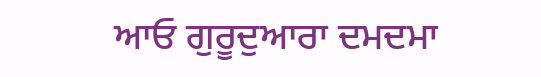ਆਓ ਗੁਰੂਦੁਆਰਾ ਦਮਦਮਾ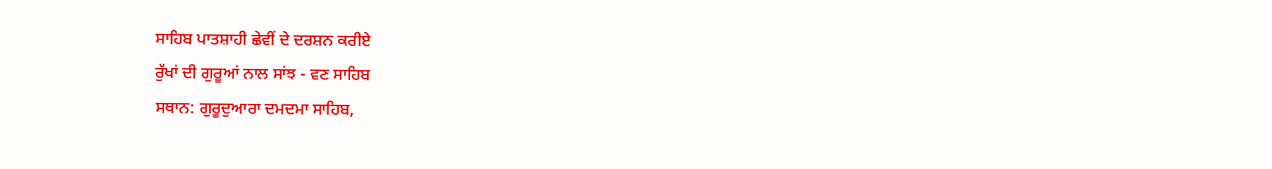ਸਾਹਿਬ ਪਾਤਸ਼ਾਹੀ ਛੇਵੀਂ ਦੇ ਦਰਸ਼ਨ ਕਰੀਏ
ਰੁੱਖਾਂ ਦੀ ਗੁਰੂਆਂ ਨਾਲ ਸਾਂਝ - ਵਣ ਸਾਹਿਬ
ਸਥਾਨ: ਗੁਰੂਦੁਆਰਾ ਦਮਦਮਾ ਸਾਹਿਬ,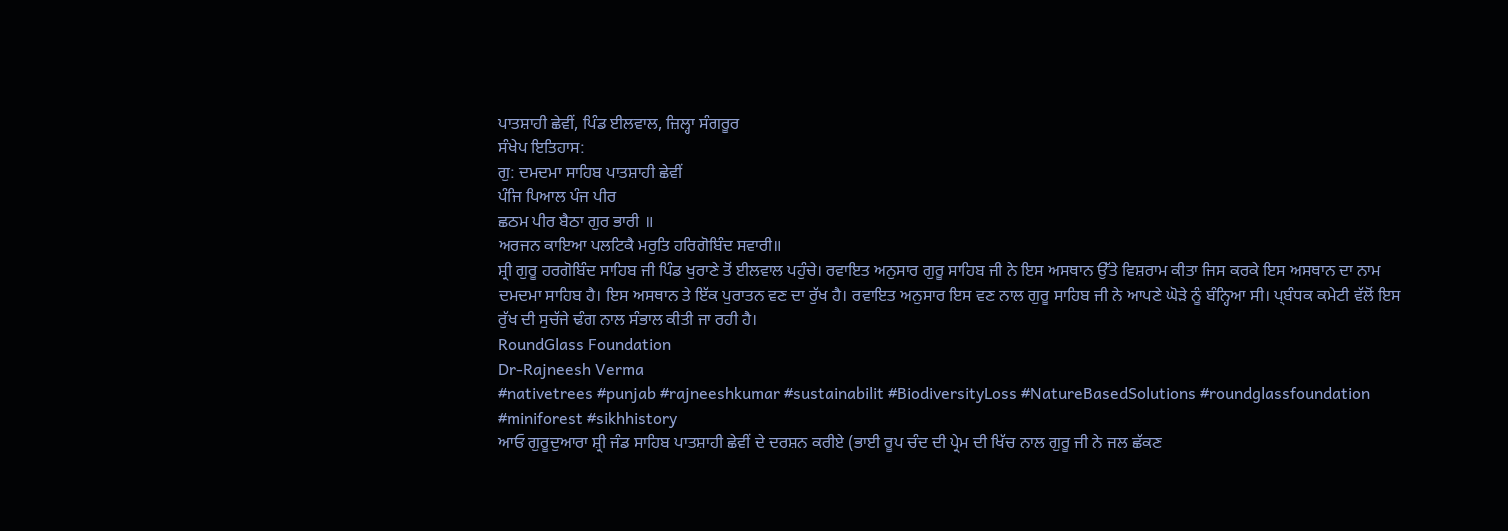ਪਾਤਸ਼ਾਹੀ ਛੇਵੀਂ, ਪਿੰਡ ਈਲਵਾਲ, ਜ਼ਿਲ੍ਹਾ ਸੰਗਰੂਰ
ਸੰਖੇਪ ਇਤਿਹਾਸ:
ਗੁ: ਦਮਦਮਾ ਸਾਹਿਬ ਪਾਤਸ਼ਾਹੀ ਛੇਵੀਂ
ਪੰਜਿ ਪਿਆਲ ਪੰਜ ਪੀਰ
ਛਠਮ ਪੀਰ ਬੈਠਾ ਗੁਰ ਭਾਰੀ ॥
ਅਰਜਨ ਕਾਇਆ ਪਲਟਿਕੈ ਮਰੁਤਿ ਹਰਿਗੋਬਿੰਦ ਸਵਾਰੀ॥
ਸ਼੍ਰੀ ਗੁਰੂ ਹਰਗੋਬਿੰਦ ਸਾਹਿਬ ਜੀ ਪਿੰਡ ਖੁਰਾਣੇ ਤੋਂ ਈਲਵਾਲ ਪਹੁੰਚੇ। ਰਵਾਇਤ ਅਨੁਸਾਰ ਗੁਰੂ ਸਾਹਿਬ ਜੀ ਨੇ ਇਸ ਅਸਥਾਨ ਉੱਤੇ ਵਿਸ਼ਰਾਮ ਕੀਤਾ ਜਿਸ ਕਰਕੇ ਇਸ ਅਸਥਾਨ ਦਾ ਨਾਮ ਦਮਦਮਾ ਸਾਹਿਬ ਹੈ। ਇਸ ਅਸਥਾਨ ਤੇ ਇੱਕ ਪੁਰਾਤਨ ਵਣ ਦਾ ਰੁੱਖ ਹੈ। ਰਵਾਇਤ ਅਨੁਸਾਰ ਇਸ ਵਣ ਨਾਲ ਗੁਰੂ ਸਾਹਿਬ ਜੀ ਨੇ ਆਪਣੇ ਘੋੜੇ ਨੂੰ ਬੰਨ੍ਹਿਆ ਸੀ। ਪ੍ਬੰਧਕ ਕਮੇਟੀ ਵੱਲੋਂ ਇਸ ਰੁੱਖ ਦੀ ਸੁਚੱਜੇ ਢੰਗ ਨਾਲ ਸੰਭਾਲ ਕੀਤੀ ਜਾ ਰਹੀ ਹੈ।
RoundGlass Foundation
Dr-Rajneesh Verma
#nativetrees #punjab #rajneeshkumar #sustainabilit #BiodiversityLoss #NatureBasedSolutions #roundglassfoundation #miniforest #sikhhistory
ਆਓ ਗੁਰੂਦੁਆਰਾ ਸ਼੍ਰੀ ਜੰਡ ਸਾਹਿਬ ਪਾਤਸ਼ਾਹੀ ਛੇਵੀਂ ਦੇ ਦਰਸ਼ਨ ਕਰੀਏ (ਭਾਈ ਰੂਪ ਚੰਦ ਦੀ ਪ੍ਰੇਮ ਦੀ ਖਿੱਚ ਨਾਲ ਗੁਰੂ ਜੀ ਨੇ ਜਲ ਛੱਕਣ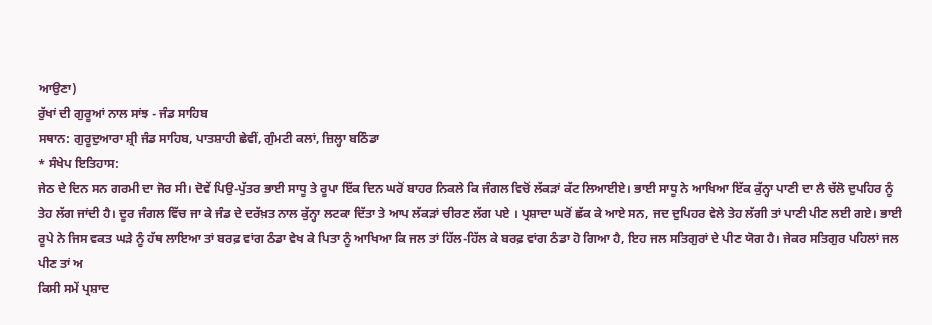ਆਉਣਾ)
ਰੁੱਖਾਂ ਦੀ ਗੁਰੂਆਂ ਨਾਲ ਸਾਂਝ - ਜੰਡ ਸਾਹਿਬ
ਸਥਾਨ: ਗੁਰੂਦੁਆਰਾ ਸ਼੍ਰੀ ਜੰਡ ਸਾਹਿਬ, ਪਾਤਸ਼ਾਹੀ ਛੇਵੀਂ, ਗੁੰਮਟੀ ਕਲਾਂ, ਜ਼ਿਲ੍ਹਾ ਬਠਿੰਡਾ
* ਸੰਖੇਪ ਇਤਿਹਾਸ:
ਜੇਠ ਦੇ ਦਿਨ ਸਨ ਗਰਮੀ ਦਾ ਜੋਰ ਸੀ। ਦੋਵੇਂ ਪਿਉ-ਪੁੱਤਰ ਭਾਈ ਸਾਧੂ ਤੇ ਰੂਪਾ ਇੱਕ ਦਿਨ ਘਰੋਂ ਬਾਹਰ ਨਿਕਲੇ ਕਿ ਜੰਗਲ ਵਿਚੋਂ ਲੱਕੜਾਂ ਕੱਟ ਲਿਆਈਏ। ਭਾਈ ਸਾਧੂ ਨੇ ਆਖਿਆ ਇੱਕ ਕੁੱਨ੍ਹਾ ਪਾਣੀ ਦਾ ਲੈ ਚੱਲੋ ਦੁਪਹਿਰ ਨੂੰ ਤੇਹ ਲੱਗ ਜਾਂਦੀ ਹੈ। ਦੂਰ ਜੰਗਲ ਵਿੱਚ ਜਾ ਕੇ ਜੰਡ ਦੇ ਦਰੱਖ਼ਤ ਨਾਲ ਕੁੱਨ੍ਹਾ ਲਟਕਾ ਦਿੱਤਾ ਤੇ ਆਪ ਲੱਕੜਾਂ ਚੀਰਣ ਲੱਗ ਪਏ । ਪ੍ਰਸ਼ਾਦਾ ਘਰੋਂ ਛੱਕ ਕੇ ਆਏ ਸਨ, ਜਦ ਦੁਪਿਹਰ ਵੇਲੇ ਤੇਹ ਲੱਗੀ ਤਾਂ ਪਾਣੀ ਪੀਣ ਲਈ ਗਏ। ਭਾਈ ਰੂਪੇ ਨੇ ਜਿਸ ਵਕਤ ਘੜੇ ਨੂੰ ਹੱਥ ਲਾਇਆ ਤਾਂ ਬਰਫ਼ ਵਾਂਗ ਠੰਡਾ ਵੇਖ ਕੇ ਪਿਤਾ ਨੂੰ ਆਖਿਆ ਕਿ ਜਲ ਤਾਂ ਹਿੱਲ-ਹਿੱਲ ਕੇ ਬਰਫ਼ ਵਾਂਗ ਠੰਡਾ ਹੋ ਗਿਆ ਹੈ, ਇਹ ਜਲ ਸਤਿਗੁਰਾਂ ਦੇ ਪੀਣ ਯੋਗ ਹੈ। ਜੇਕਰ ਸਤਿਗੁਰ ਪਹਿਲਾਂ ਜਲ ਪੀਣ ਤਾਂ ਅ
ਕਿਸੀ ਸਮੇਂ ਪ੍ਰਸ਼ਾਦ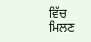ਵਿੱਚ ਮਿਲਣ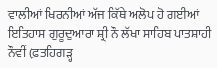ਵਾਲੀਆਂ ਖਿਰਨੀਆਂ ਅੱਜ ਕਿੱਥੇ ਅਲੋਪ ਹੋ ਗਈਆਂ
ਇਤਿਹਾਸ ਗੁਰੂਦੁਆਰਾ ਸ਼੍ਰੀ ਨੌ ਲੱਖਾ ਸਾਹਿਬ ਪਾਤਸ਼ਾਹੀ ਨੌਵੀਂ (ਫ਼ਤਹਿਗੜ੍ਹ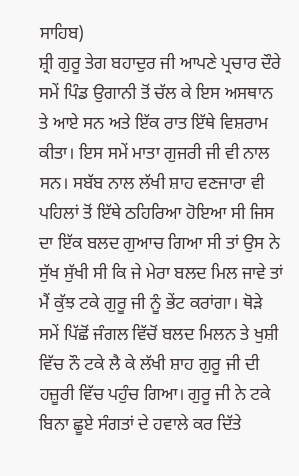ਸਾਹਿਬ)
ਸ਼੍ਰੀ ਗੁਰੂ ਤੇਗ ਬਹਾਦੁਰ ਜੀ ਆਪਣੇ ਪ੍ਰਚਾਰ ਦੌਰੇ ਸਮੇਂ ਪਿੰਡ ਉਗਾਨੀ ਤੋਂ ਚੱਲ ਕੇ ਇਸ ਅਸਥਾਨ ਤੇ ਆਏ ਸਨ ਅਤੇ ਇੱਕ ਰਾਤ ਇੱਥੇ ਵਿਸ਼ਰਾਮ ਕੀਤਾ। ਇਸ ਸਮੇਂ ਮਾਤਾ ਗੁਜਰੀ ਜੀ ਵੀ ਨਾਲ ਸਨ। ਸਬੱਬ ਨਾਲ ਲੱਖੀ ਸ਼ਾਹ ਵਣਜਾਰਾ ਵੀ ਪਹਿਲਾਂ ਤੋਂ ਇੱਥੇ ਠਹਿਰਿਆ ਹੋਇਆ ਸੀ ਜਿਸ ਦਾ ਇੱਕ ਬਲਦ ਗੁਆਚ ਗਿਆ ਸੀ ਤਾਂ ਉਸ ਨੇ ਸੁੱਖ ਸੁੱਖੀ ਸੀ ਕਿ ਜੇ ਮੇਰਾ ਬਲਦ ਮਿਲ ਜਾਵੇ ਤਾਂ ਮੈਂ ਕੁੱਝ ਟਕੇ ਗੁਰੂ ਜੀ ਨੂੰ ਭੇਂਟ ਕਰਾਂਗਾ। ਥੋੜੇ ਸਮੇਂ ਪਿੱਛੋਂ ਜੰਗਲ ਵਿੱਚੋਂ ਬਲਦ ਮਿਲਨ ਤੇ ਖੁਸ਼ੀ ਵਿੱਚ ਨੌ ਟਕੇ ਲੈ ਕੇ ਲੱਖੀ ਸ਼ਾਹ ਗੁਰੂ ਜੀ ਦੀ ਹਜ਼ੂਰੀ ਵਿੱਚ ਪਹੁੰਚ ਗਿਆ। ਗੁਰੂ ਜੀ ਨੇ ਟਕੇ ਬਿਨਾ ਛੂਏ ਸੰਗਤਾਂ ਦੇ ਹਵਾਲੇ ਕਰ ਦਿੱਤੇ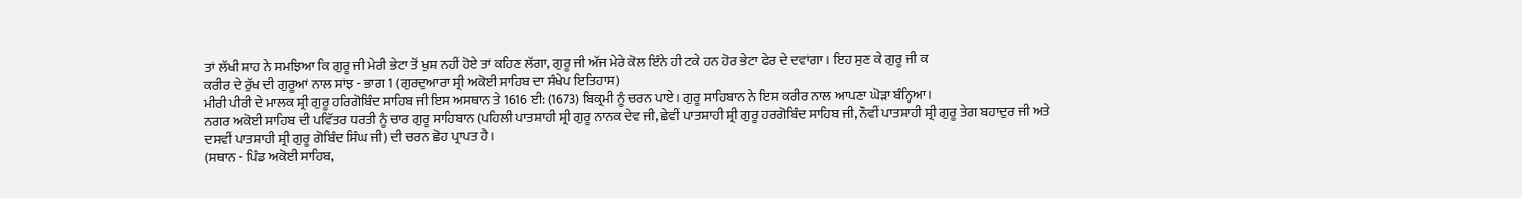ਤਾਂ ਲੱਖੀ ਸ਼ਾਹ ਨੇ ਸਮਝਿਆ ਕਿ ਗੁਰੂ ਜੀ ਮੇਰੀ ਭੇਟਾ ਤੋਂ ਖੁਸ਼ ਨਹੀਂ ਹੋਏ ਤਾਂ ਕਹਿਣ ਲੱਗਾ, ਗੁਰੂ ਜੀ ਅੱਜ ਮੇਰੇ ਕੋਲ ਇੰਨੇ ਹੀ ਟਕੇ ਹਨ ਹੋਰ ਭੇਟਾ ਫੇਰ ਦੇ ਦਵਾਂਗਾ। ਇਹ ਸੁਣ ਕੇ ਗੁਰੂ ਜੀ ਕ
ਕਰੀਰ ਦੇ ਰੁੱਖ ਦੀ ਗੁਰੂਆਂ ਨਾਲ ਸਾਂਝ - ਭਾਗ 1 (ਗੁਰਦੁਆਰਾ ਸ੍ਰੀ ਅਕੋਈ ਸਾਹਿਬ ਦਾ ਸੰਖੇਪ ਇਤਿਹਾਸ)
ਮੀਰੀ ਪੀਰੀ ਦੇ ਮਾਲਕ ਸ਼੍ਰੀ ਗੁਰੂ ਹਰਿਗੋਬਿੰਦ ਸਾਹਿਬ ਜੀ ਇਸ ਅਸਥਾਨ ਤੇ 1616 ਈ: (1673) ਬਿਕ੍ਰਮੀ ਨੂੰ ਚਰਨ ਪਾਏ। ਗੁਰੂ ਸਾਹਿਬਾਨ ਨੇ ਇਸ ਕਰੀਰ ਨਾਲ ਆਪਣਾ ਘੋੜਾ ਬੰਨ੍ਹਿਆ।
ਨਗਰ ਅਕੋਈ ਸਾਹਿਬ ਦੀ ਪਵਿੱਤਰ ਧਰਤੀ ਨੂੰ ਚਾਰ ਗੁਰੂ ਸਾਹਿਬਾਨ (ਪਹਿਲੀ ਪਾਤਸ਼ਾਹੀ ਸ਼੍ਰੀ ਗੁਰੂ ਨਾਨਕ ਦੇਵ ਜੀ, ਛੇਵੀਂ ਪਾਤਸ਼ਾਹੀ ਸ਼੍ਰੀ ਗੁਰੂ ਹਰਗੋਬਿੰਦ ਸਾਹਿਬ ਜੀ, ਨੌਵੀਂ ਪਾਤਸ਼ਾਹੀ ਸ਼੍ਰੀ ਗੁਰੂ ਤੇਗ ਬਹਾਦੁਰ ਜੀ ਅਤੇ ਦਸਵੀਂ ਪਾਤਸ਼ਾਹੀ ਸ਼੍ਰੀ ਗੁਰੂ ਗੋਬਿੰਦ ਸਿੰਘ ਜੀ) ਦੀ ਚਰਨ ਛੋਹ ਪ੍ਰਾਪਤ ਹੈ।
(ਸਥਾਨ - ਪਿੰਡ ਅਕੋਈ ਸਾਹਿਬ,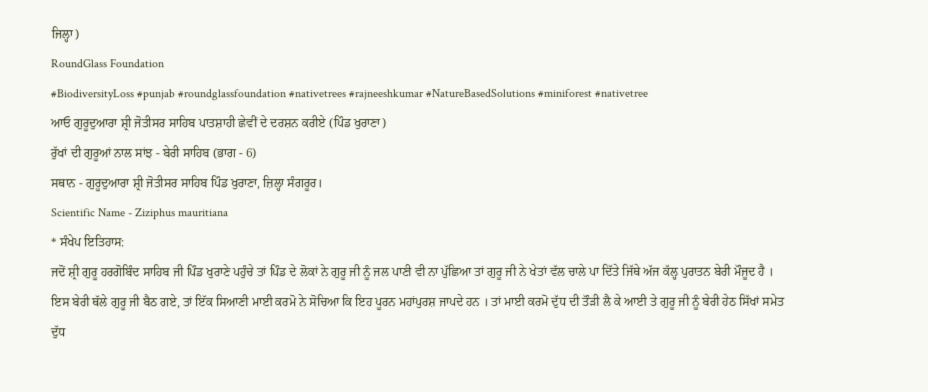ਜਿਲ੍ਹਾ)
RoundGlass Foundation
#BiodiversityLoss #punjab #roundglassfoundation #nativetrees #rajneeshkumar #NatureBasedSolutions #miniforest #nativetree
ਆਓ ਗੁਰੂਦੁਆਰਾ ਸ਼੍ਰੀ ਜੋਤੀਸਰ ਸਾਹਿਬ ਪਾਤਸ਼ਾਹੀ ਛੇਵੀਂ ਦੇ ਦਰਸ਼ਨ ਕਰੀਏ (ਪਿੰਡ ਖੁਰਾਣਾ)
ਰੁੱਖਾਂ ਦੀ ਗੁਰੂਆਂ ਨਾਲ ਸਾਂਝ - ਬੇਰੀ ਸਾਹਿਬ (ਭਾਗ - 6)
ਸਥਾਨ - ਗੁਰੂਦੁਆਰਾ ਸ਼੍ਰੀ ਜੋਤੀਸਰ ਸਾਹਿਬ ਪਿੰਡ ਖੁਰਾਣਾ, ਜ਼ਿਲ੍ਹਾ ਸੰਗਰੂਰ।
Scientific Name - Ziziphus mauritiana
* ਸੰਖੇਪ ਇਤਿਹਾਸ:
ਜਦੋਂ ਸ਼੍ਰੀ ਗੁਰੂ ਹਰਗੋਬਿੰਦ ਸਾਹਿਬ ਜੀ ਪਿੰਡ ਖੁਰਾਣੇ ਪਹੁੰਚੇ ਤਾਂ ਪਿੰਡ ਦੇ ਲੋਕਾਂ ਨੇ ਗੁਰੂ ਜੀ ਨੂੰ ਜਲ ਪਾਣੀ ਵੀ ਨਾ ਪੁੱਛਿਆ ਤਾਂ ਗੁਰੂ ਜੀ ਨੇ ਖੇਤਾਂ ਵੱਲ ਚਾਲੇ ਪਾ ਦਿੱਤੇ ਜਿੱਥੇ ਅੱਜ ਕੱਲ੍ਹ ਪੁਰਾਤਨ ਬੇਰੀ ਮੌਜੂਦ ਹੈ । ਇਸ ਬੇਰੀ ਥੱਲੇ ਗੁਰੂ ਜੀ ਬੈਠ ਗਏ, ਤਾਂ ਇੱਕ ਸਿਆਣੀ ਮਾਈ ਕਰਮੋ ਨੇ ਸੋਚਿਆ ਕਿ ਇਹ ਪੂਰਨ ਮਹਾਂਪੁਰਸ਼ ਜਾਪਦੇ ਹਨ । ਤਾਂ ਮਾਈ ਕਰਮੋ ਦੁੱਧ ਦੀ ਤੌੜੀ ਲੈ ਕੇ ਆਈ ਤੇ ਗੁਰੂ ਜੀ ਨੂੰ ਬੇਰੀ ਹੇਠ ਸਿੱਖਾਂ ਸਮੇਤ ਦੁੱਧ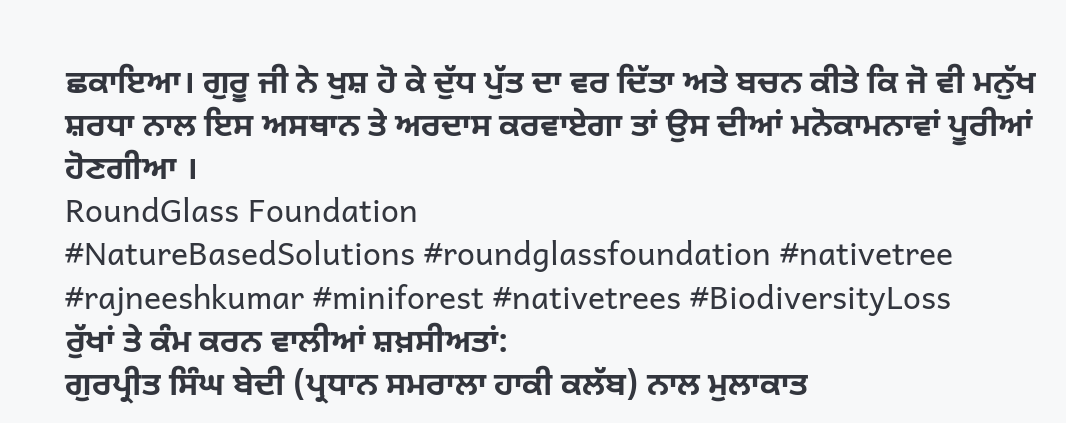ਛਕਾਇਆ। ਗੁਰੂ ਜੀ ਨੇ ਖੁਸ਼ ਹੋ ਕੇ ਦੁੱਧ ਪੁੱਤ ਦਾ ਵਰ ਦਿੱਤਾ ਅਤੇ ਬਚਨ ਕੀਤੇ ਕਿ ਜੋ ਵੀ ਮਨੁੱਖ ਸ਼ਰਧਾ ਨਾਲ ਇਸ ਅਸਥਾਨ ਤੇ ਅਰਦਾਸ ਕਰਵਾਏਗਾ ਤਾਂ ਉਸ ਦੀਆਂ ਮਨੋਕਾਮਨਾਵਾਂ ਪੂਰੀਆਂ ਹੋਣਗੀਆ ।
RoundGlass Foundation
#NatureBasedSolutions #roundglassfoundation #nativetree #rajneeshkumar #miniforest #nativetrees #BiodiversityLoss
ਰੁੱਖਾਂ ਤੇ ਕੰਮ ਕਰਨ ਵਾਲੀਆਂ ਸ਼ਖ਼ਸੀਅਤਾਂ:
ਗੁਰਪ੍ਰੀਤ ਸਿੰਘ ਬੇਦੀ (ਪ੍ਰਧਾਨ ਸਮਰਾਲਾ ਹਾਕੀ ਕਲੱਬ) ਨਾਲ ਮੁਲਾਕਾਤ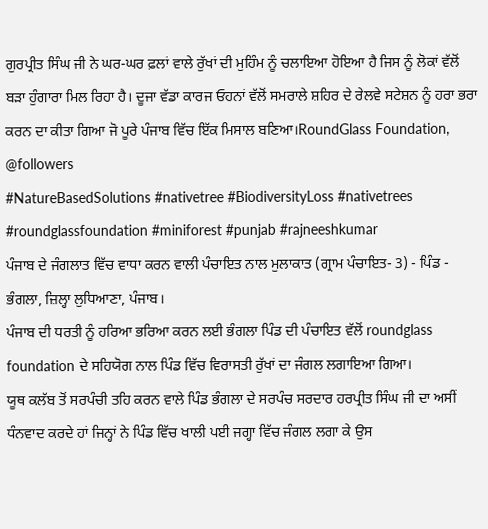ਗੁਰਪ੍ਰੀਤ ਸਿੰਘ ਜੀ ਨੇ ਘਰ-ਘਰ ਫ਼ਲਾਂ ਵਾਲੇ ਰੁੱਖਾਂ ਦੀ ਮੁਹਿੰਮ ਨੂੰ ਚਲਾਇਆ ਹੋਇਆ ਹੈ ਜਿਸ ਨੂੰ ਲੋਕਾਂ ਵੱਲੋਂ ਬੜਾ ਹੁੰਗਾਰਾ ਮਿਲ ਰਿਹਾ ਹੈ। ਦੂਜਾ ਵੱਡਾ ਕਾਰਜ ਓਹਨਾਂ ਵੱਲੋਂ ਸਮਰਾਲੇ ਸ਼ਹਿਰ ਦੇ ਰੇਲਵੇ ਸਟੇਸ਼ਨ ਨੂੰ ਹਰਾ ਭਰਾ ਕਰਨ ਦਾ ਕੀਤਾ ਗਿਆ ਜੋ ਪੂਰੇ ਪੰਜਾਬ ਵਿੱਚ ਇੱਕ ਮਿਸਾਲ ਬਣਿਆ।RoundGlass Foundation, @followers
#NatureBasedSolutions #nativetree #BiodiversityLoss #nativetrees #roundglassfoundation #miniforest #punjab #rajneeshkumar
ਪੰਜਾਬ ਦੇ ਜੰਗਲਾਤ ਵਿੱਚ ਵਾਧਾ ਕਰਨ ਵਾਲੀ ਪੰਚਾਇਤ ਨਾਲ ਮੁਲਾਕਾਤ (ਗ੍ਰਾਮ ਪੰਚਾਇਤ- 3) - ਪਿੰਡ - ਭੰਗਲਾ, ਜ਼ਿਲ੍ਹਾ ਲੁਧਿਆਣਾ, ਪੰਜਾਬ।
ਪੰਜਾਬ ਦੀ ਧਰਤੀ ਨੂੰ ਹਰਿਆ ਭਰਿਆ ਕਰਨ ਲਈ ਭੰਗਲਾ ਪਿੰਡ ਦੀ ਪੰਚਾਇਤ ਵੱਲੋਂ roundglass foundation ਦੇ ਸਹਿਯੋਗ ਨਾਲ ਪਿੰਡ ਵਿੱਚ ਵਿਰਾਸਤੀ ਰੁੱਖਾਂ ਦਾ ਜੰਗਲ ਲਗਾਇਆ ਗਿਆ।
ਯੂਥ ਕਲੱਬ ਤੋਂ ਸਰਪੰਚੀ ਤਹਿ ਕਰਨ ਵਾਲੇ ਪਿੰਡ ਭੰਗਲਾ ਦੇ ਸਰਪੰਚ ਸਰਦਾਰ ਹਰਪ੍ਰੀਤ ਸਿੰਘ ਜੀ ਦਾ ਅਸੀਂ ਧੰਨਵਾਦ ਕਰਦੇ ਹਾਂ ਜਿਨ੍ਹਾਂ ਨੇ ਪਿੰਡ ਵਿੱਚ ਖਾਲੀ ਪਈ ਜਗ੍ਹਾ ਵਿੱਚ ਜੰਗਲ ਲਗਾ ਕੇ ਉਸ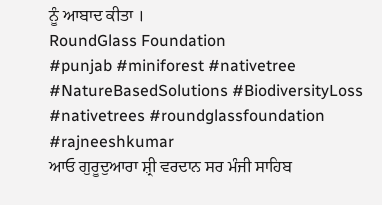ਨੂੰ ਆਬਾਦ ਕੀਤਾ ।
RoundGlass Foundation
#punjab #miniforest #nativetree #NatureBasedSolutions #BiodiversityLoss #nativetrees #roundglassfoundation #rajneeshkumar
ਆਓ ਗੁਰੂਦੁਆਰਾ ਸ਼੍ਰੀ ਵਰਦਾਨ ਸਰ ਮੰਜੀ ਸਾਹਿਬ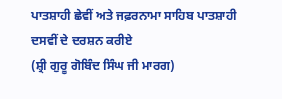ਪਾਤਸ਼ਾਹੀ ਛੇਵੀਂ ਅਤੇ ਜਫ਼ਰਨਾਮਾ ਸਾਹਿਬ ਪਾਤਸ਼ਾਹੀ ਦਸਵੀਂ ਦੇ ਦਰਸ਼ਨ ਕਰੀਏ
(ਸ਼੍ਰੀ ਗੁਰੂ ਗੋਬਿੰਦ ਸਿੰਘ ਜੀ ਮਾਰਗ)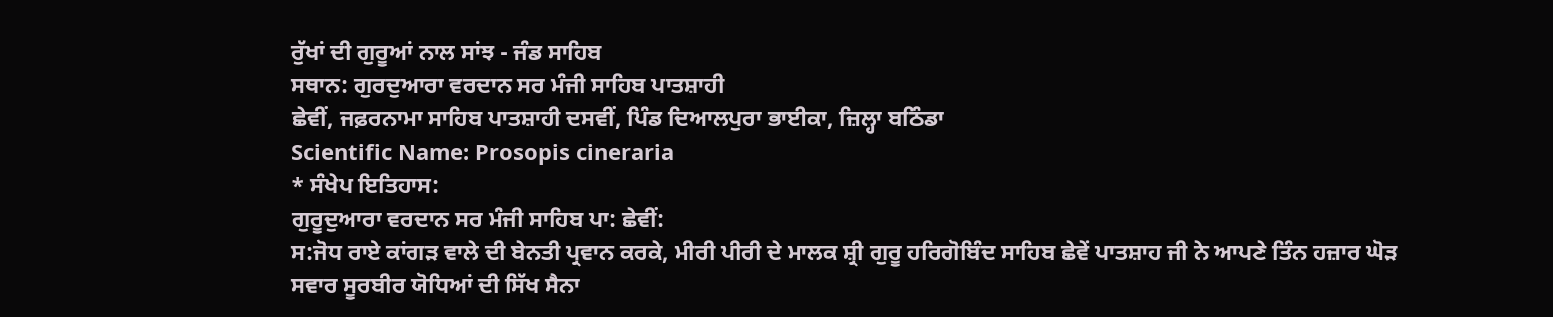ਰੁੱਖਾਂ ਦੀ ਗੁਰੂਆਂ ਨਾਲ ਸਾਂਝ - ਜੰਡ ਸਾਹਿਬ
ਸਥਾਨ: ਗੁਰਦੁਆਰਾ ਵਰਦਾਨ ਸਰ ਮੰਜੀ ਸਾਹਿਬ ਪਾਤਸ਼ਾਹੀ
ਛੇਵੀਂ, ਜਫ਼ਰਨਾਮਾ ਸਾਹਿਬ ਪਾਤਸ਼ਾਹੀ ਦਸਵੀਂ, ਪਿੰਡ ਦਿਆਲਪੁਰਾ ਭਾਈਕਾ, ਜ਼ਿਲ੍ਹਾ ਬਠਿੰਡਾ
Scientific Name: Prosopis cineraria
* ਸੰਖੇਪ ਇਤਿਹਾਸ:
ਗੁਰੂਦੁਆਰਾ ਵਰਦਾਨ ਸਰ ਮੰਜੀ ਸਾਹਿਬ ਪਾ: ਛੇਵੀਂ:
ਸ:ਜੋਧ ਰਾਏ ਕਾਂਗੜ ਵਾਲੇ ਦੀ ਬੇਨਤੀ ਪ੍ਰਵਾਨ ਕਰਕੇ, ਮੀਰੀ ਪੀਰੀ ਦੇ ਮਾਲਕ ਸ਼੍ਰੀ ਗੁਰੂ ਹਰਿਗੋਬਿੰਦ ਸਾਹਿਬ ਛੇਵੇਂ ਪਾਤਸ਼ਾਹ ਜੀ ਨੇ ਆਪਣੇ ਤਿੰਨ ਹਜ਼ਾਰ ਘੋੜ ਸਵਾਰ ਸੂਰਬੀਰ ਯੋਧਿਆਂ ਦੀ ਸਿੱਖ ਸੈਨਾ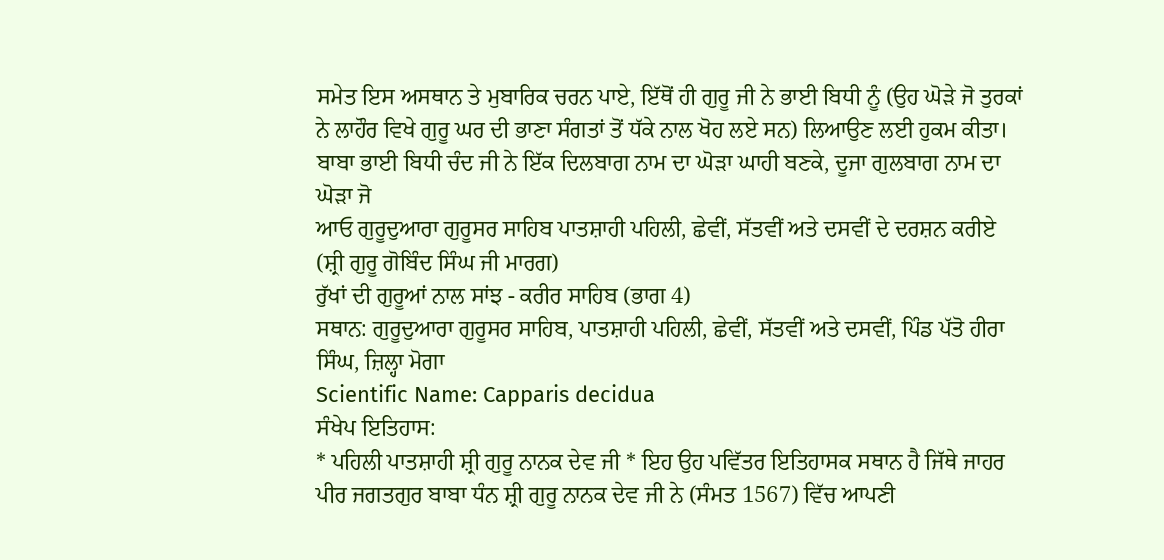ਸਮੇਤ ਇਸ ਅਸਥਾਨ ਤੇ ਮੁਬਾਰਿਕ ਚਰਨ ਪਾਏ, ਇੱਥੋਂ ਹੀ ਗੁਰੂ ਜੀ ਨੇ ਭਾਈ ਬਿਧੀ ਨੂੰ (ਉਹ ਘੋੜੇ ਜੋ ਤੁਰਕਾਂ ਨੇ ਲਾਹੌਰ ਵਿਖੇ ਗੁਰੂ ਘਰ ਦੀ ਭਾਣਾ ਸੰਗਤਾਂ ਤੋਂ ਧੱਕੇ ਨਾਲ ਖੋਹ ਲਏ ਸਨ) ਲਿਆਉਣ ਲਈ ਹੁਕਮ ਕੀਤਾ। ਬਾਬਾ ਭਾਈ ਬਿਧੀ ਚੰਦ ਜੀ ਨੇ ਇੱਕ ਦਿਲਬਾਗ ਨਾਮ ਦਾ ਘੋੜਾ ਘਾਹੀ ਬਣਕੇ, ਦੂਜਾ ਗੁਲਬਾਗ ਨਾਮ ਦਾ ਘੋੜਾ ਜੋ
ਆਓ ਗੁਰੂਦੁਆਰਾ ਗੁਰੂਸਰ ਸਾਹਿਬ ਪਾਤਸ਼ਾਹੀ ਪਹਿਲੀ, ਛੇਵੀਂ, ਸੱਤਵੀਂ ਅਤੇ ਦਸਵੀਂ ਦੇ ਦਰਸ਼ਨ ਕਰੀਏ (ਸ਼੍ਰੀ ਗੁਰੂ ਗੋਬਿੰਦ ਸਿੰਘ ਜੀ ਮਾਰਗ)
ਰੁੱਖਾਂ ਦੀ ਗੁਰੂਆਂ ਨਾਲ ਸਾਂਝ - ਕਰੀਰ ਸਾਹਿਬ (ਭਾਗ 4)
ਸਥਾਨ: ਗੁਰੂਦੁਆਰਾ ਗੁਰੂਸਰ ਸਾਹਿਬ, ਪਾਤਸ਼ਾਹੀ ਪਹਿਲੀ, ਛੇਵੀਂ, ਸੱਤਵੀਂ ਅਤੇ ਦਸਵੀਂ, ਪਿੰਡ ਪੱਤੋ ਹੀਰਾ ਸਿੰਘ, ਜ਼ਿਲ੍ਹਾ ਮੋਗਾ
Scientific Name: Capparis decidua
ਸੰਖੇਪ ਇਤਿਹਾਸ:
* ਪਹਿਲੀ ਪਾਤਸ਼ਾਹੀ ਸ਼੍ਰੀ ਗੁਰੂ ਨਾਨਕ ਦੇਵ ਜੀ * ਇਹ ਉਹ ਪਵਿੱਤਰ ਇਤਿਹਾਸਕ ਸਥਾਨ ਹੈ ਜਿੱਥੇ ਜਾਹਰ ਪੀਰ ਜਗਤਗੁਰ ਬਾਬਾ ਧੰਨ ਸ਼੍ਰੀ ਗੁਰੂ ਨਾਨਕ ਦੇਵ ਜੀ ਨੇ (ਸੰਮਤ 1567) ਵਿੱਚ ਆਪਣੀ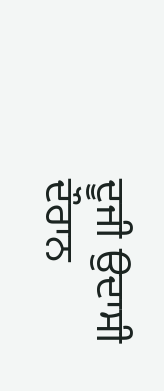ਦੂਜੀ ਉਦਾਸੀ ਦੌਰਾਨ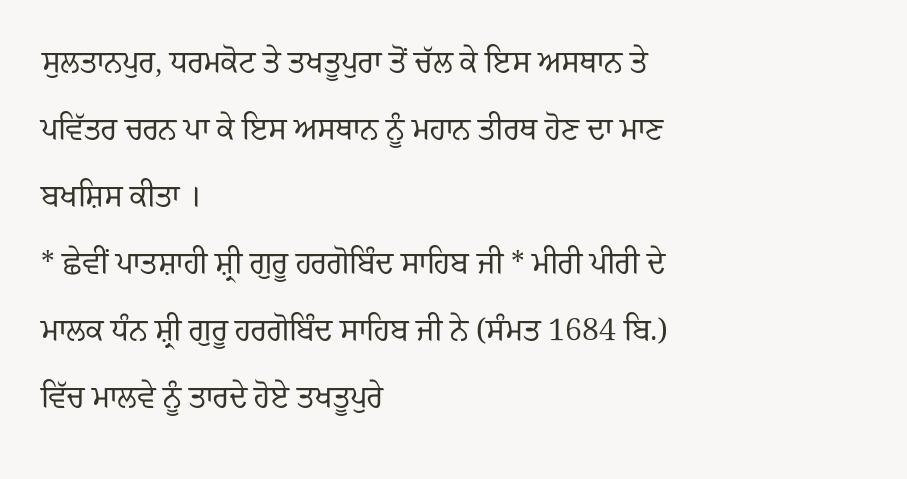ਸੁਲਤਾਨਪੁਰ, ਧਰਮਕੋਟ ਤੇ ਤਖਤੂਪੁਰਾ ਤੋਂ ਚੱਲ ਕੇ ਇਸ ਅਸਥਾਨ ਤੇ ਪਵਿੱਤਰ ਚਰਨ ਪਾ ਕੇ ਇਸ ਅਸਥਾਨ ਨੂੰ ਮਹਾਨ ਤੀਰਥ ਹੋਣ ਦਾ ਮਾਣ ਬਖਸ਼ਿਸ ਕੀਤਾ ।
* ਛੇਵੀਂ ਪਾਤਸ਼ਾਹੀ ਸ਼੍ਰੀ ਗੁਰੂ ਹਰਗੋਬਿੰਦ ਸਾਹਿਬ ਜੀ * ਮੀਰੀ ਪੀਰੀ ਦੇ ਮਾਲਕ ਧੰਨ ਸ਼੍ਰੀ ਗੁਰੂ ਹਰਗੋਬਿੰਦ ਸਾਹਿਬ ਜੀ ਨੇ (ਸੰਮਤ 1684 ਬਿ.) ਵਿੱਚ ਮਾਲਵੇ ਨੂੰ ਤਾਰਦੇ ਹੋਏ ਤਖਤੂਪੁਰੇ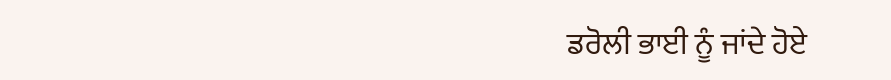ਡਰੋਲੀ ਭਾਈ ਨੂੰ ਜਾਂਦੇ ਹੋਏ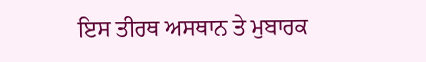ਇਸ ਤੀਰਥ ਅਸਥਾਨ ਤੇ ਮੁਬਾਰਕ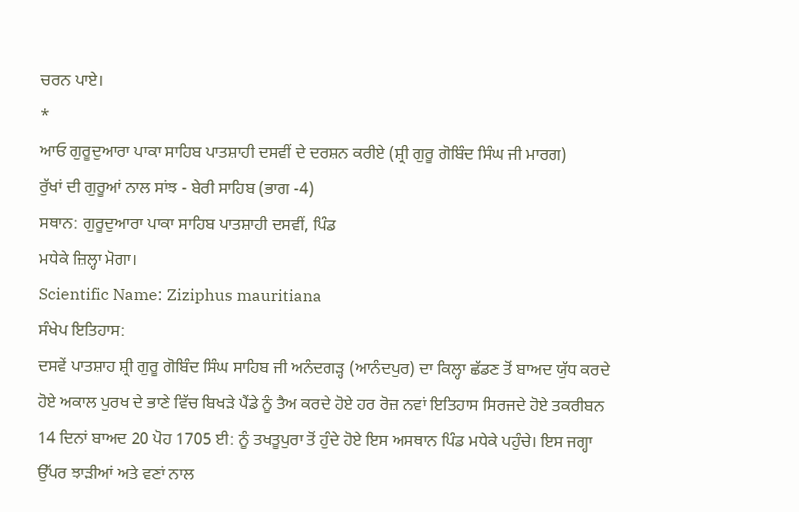ਚਰਨ ਪਾਏ।
*
ਆਓ ਗੁਰੂਦੁਆਰਾ ਪਾਕਾ ਸਾਹਿਬ ਪਾਤਸ਼ਾਹੀ ਦਸਵੀਂ ਦੇ ਦਰਸ਼ਨ ਕਰੀਏ (ਸ਼੍ਰੀ ਗੁਰੂ ਗੋਬਿੰਦ ਸਿੰਘ ਜੀ ਮਾਰਗ)
ਰੁੱਖਾਂ ਦੀ ਗੁਰੂਆਂ ਨਾਲ ਸਾਂਝ - ਬੇਰੀ ਸਾਹਿਬ (ਭਾਗ -4)
ਸਥਾਨ: ਗੁਰੂਦੁਆਰਾ ਪਾਕਾ ਸਾਹਿਬ ਪਾਤਸ਼ਾਹੀ ਦਸਵੀਂ, ਪਿੰਡ
ਮਧੇਕੇ ਜ਼ਿਲ੍ਹਾ ਮੋਗਾ।
Scientific Name: Ziziphus mauritiana
ਸੰਖੇਪ ਇਤਿਹਾਸ:
ਦਸਵੇਂ ਪਾਤਸ਼ਾਹ ਸ਼੍ਰੀ ਗੁਰੂ ਗੋਬਿੰਦ ਸਿੰਘ ਸਾਹਿਬ ਜੀ ਅਨੰਦਗੜ੍ਹ (ਆਨੰਦਪੁਰ) ਦਾ ਕਿਲ੍ਹਾ ਛੱਡਣ ਤੋਂ ਬਾਅਦ ਯੁੱਧ ਕਰਦੇ ਹੋਏ ਅਕਾਲ ਪੁਰਖ ਦੇ ਭਾਣੇ ਵਿੱਚ ਬਿਖੜੇ ਪੈਂਡੇ ਨੂੰ ਤੈਅ ਕਰਦੇ ਹੋਏ ਹਰ ਰੋਜ਼ ਨਵਾਂ ਇਤਿਹਾਸ ਸਿਰਜਦੇ ਹੋਏ ਤਕਰੀਬਨ 14 ਦਿਨਾਂ ਬਾਅਦ 20 ਪੋਹ 1705 ਈ: ਨੂੰ ਤਖਤੂਪੁਰਾ ਤੋਂ ਹੁੰਦੇ ਹੋਏ ਇਸ ਅਸਥਾਨ ਪਿੰਡ ਮਧੇਕੇ ਪਹੁੰਚੇ। ਇਸ ਜਗ੍ਹਾ ਉੱਪਰ ਝਾੜੀਆਂ ਅਤੇ ਵਣਾਂ ਨਾਲ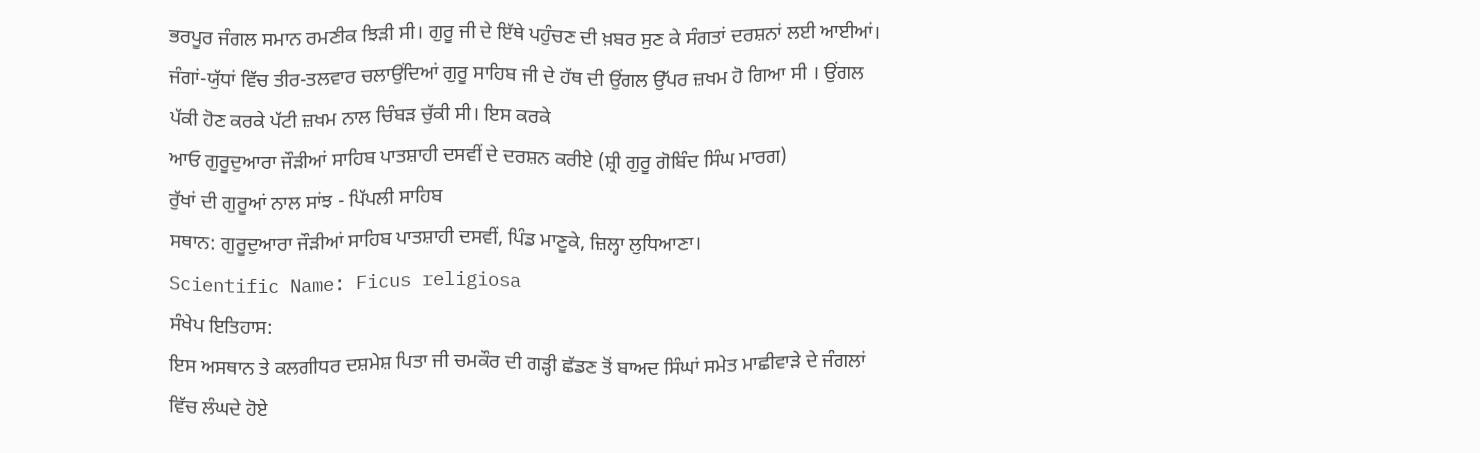ਭਰਪੂਰ ਜੰਗਲ ਸਮਾਨ ਰਮਣੀਕ ਝਿੜੀ ਸੀ। ਗੁਰੂ ਜੀ ਦੇ ਇੱਥੇ ਪਹੁੰਚਣ ਦੀ ਖ਼ਬਰ ਸੁਣ ਕੇ ਸੰਗਤਾਂ ਦਰਸ਼ਨਾਂ ਲਈ ਆਈਆਂ। ਜੰਗਾਂ-ਯੁੱਧਾਂ ਵਿੱਚ ਤੀਰ-ਤਲਵਾਰ ਚਲਾਉਂਦਿਆਂ ਗੁਰੂ ਸਾਹਿਬ ਜੀ ਦੇ ਹੱਥ ਦੀ ਉਂਗਲ ਉੱਪਰ ਜ਼ਖਮ ਹੋ ਗਿਆ ਸੀ । ਉਂਗਲ ਪੱਕੀ ਹੋਣ ਕਰਕੇ ਪੱਟੀ ਜ਼ਖਮ ਨਾਲ ਚਿੰਬੜ ਚੁੱਕੀ ਸੀ। ਇਸ ਕਰਕੇ
ਆਓ ਗੁਰੂਦੁਆਰਾ ਜੌੜੀਆਂ ਸਾਹਿਬ ਪਾਤਸ਼ਾਹੀ ਦਸਵੀਂ ਦੇ ਦਰਸ਼ਨ ਕਰੀਏ (ਸ਼੍ਰੀ ਗੁਰੂ ਗੋਬਿੰਦ ਸਿੰਘ ਮਾਰਗ)
ਰੁੱਖਾਂ ਦੀ ਗੁਰੂਆਂ ਨਾਲ ਸਾਂਝ - ਪਿੱਪਲੀ ਸਾਹਿਬ
ਸਥਾਨ: ਗੁਰੂਦੁਆਰਾ ਜੌੜੀਆਂ ਸਾਹਿਬ ਪਾਤਸ਼ਾਹੀ ਦਸਵੀਂ, ਪਿੰਡ ਮਾਣੂਕੇ, ਜ਼ਿਲ੍ਹਾ ਲੁਧਿਆਣਾ।
Scientific Name: Ficus religiosa
ਸੰਖੇਪ ਇਤਿਹਾਸ:
ਇਸ ਅਸਥਾਨ ਤੇ ਕਲਗੀਧਰ ਦਸ਼ਮੇਸ਼ ਪਿਤਾ ਜੀ ਚਮਕੌਰ ਦੀ ਗੜ੍ਹੀ ਛੱਡਣ ਤੋਂ ਬਾਅਦ ਸਿੰਘਾਂ ਸਮੇਤ ਮਾਛੀਵਾੜੇ ਦੇ ਜੰਗਲਾਂ ਵਿੱਚ ਲੰਘਦੇ ਹੋਏ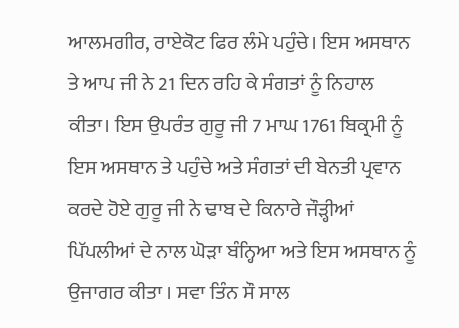ਆਲਮਗੀਰ, ਰਾਏਕੋਟ ਫਿਰ ਲੰਮੇ ਪਹੁੰਚੇ। ਇਸ ਅਸਥਾਨ ਤੇ ਆਪ ਜੀ ਨੇ 21 ਦਿਨ ਰਹਿ ਕੇ ਸੰਗਤਾਂ ਨੂੰ ਨਿਹਾਲ ਕੀਤਾ। ਇਸ ਉਪਰੰਤ ਗੁਰੂ ਜੀ 7 ਮਾਘ 1761 ਬਿਕ੍ਰਮੀ ਨੂੰ ਇਸ ਅਸਥਾਨ ਤੇ ਪਹੁੰਚੇ ਅਤੇ ਸੰਗਤਾਂ ਦੀ ਬੇਨਤੀ ਪ੍ਰਵਾਨ ਕਰਦੇ ਹੋਏ ਗੁਰੂ ਜੀ ਨੇ ਢਾਬ ਦੇ ਕਿਨਾਰੇ ਜੌੜ੍ਹੀਆਂ ਪਿੱਪਲੀਆਂ ਦੇ ਨਾਲ ਘੋੜਾ ਬੰਨ੍ਹਿਆ ਅਤੇ ਇਸ ਅਸਥਾਨ ਨੂੰ ਉਜਾਗਰ ਕੀਤਾ । ਸਵਾ ਤਿੰਨ ਸੌ ਸਾਲ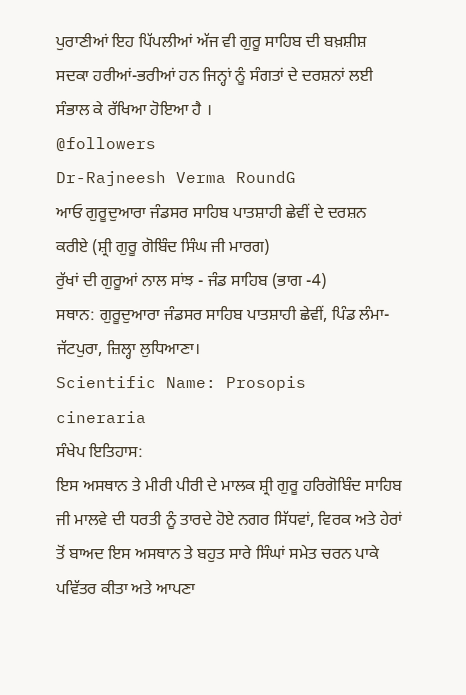ਪੁਰਾਣੀਆਂ ਇਹ ਪਿੱਪਲੀਆਂ ਅੱਜ ਵੀ ਗੁਰੂ ਸਾਹਿਬ ਦੀ ਬਖ਼ਸ਼ੀਸ਼ ਸਦਕਾ ਹਰੀਆਂ-ਭਰੀਆਂ ਹਨ ਜਿਨ੍ਹਾਂ ਨੂੰ ਸੰਗਤਾਂ ਦੇ ਦਰਸ਼ਨਾਂ ਲਈ ਸੰਭਾਲ ਕੇ ਰੱਖਿਆ ਹੋਇਆ ਹੈ ।
@followers
Dr-Rajneesh Verma RoundG
ਆਓ ਗੁਰੂਦੁਆਰਾ ਜੰਡਸਰ ਸਾਹਿਬ ਪਾਤਸ਼ਾਹੀ ਛੇਵੀਂ ਦੇ ਦਰਸ਼ਨ ਕਰੀਏ (ਸ਼੍ਰੀ ਗੁਰੂ ਗੋਬਿੰਦ ਸਿੰਘ ਜੀ ਮਾਰਗ)
ਰੁੱਖਾਂ ਦੀ ਗੁਰੂਆਂ ਨਾਲ ਸਾਂਝ - ਜੰਡ ਸਾਹਿਬ (ਭਾਗ -4)
ਸਥਾਨ: ਗੁਰੂਦੁਆਰਾ ਜੰਡਸਰ ਸਾਹਿਬ ਪਾਤਸ਼ਾਹੀ ਛੇਵੀਂ, ਪਿੰਡ ਲੰਮਾ-ਜੱਟਪੁਰਾ, ਜ਼ਿਲ੍ਹਾ ਲੁਧਿਆਣਾ।
Scientific Name: Prosopis cineraria
ਸੰਖੇਪ ਇਤਿਹਾਸ:
ਇਸ ਅਸਥਾਨ ਤੇ ਮੀਰੀ ਪੀਰੀ ਦੇ ਮਾਲਕ ਸ਼੍ਰੀ ਗੁਰੂ ਹਰਿਗੋਬਿੰਦ ਸਾਹਿਬ ਜੀ ਮਾਲਵੇ ਦੀ ਧਰਤੀ ਨੂੰ ਤਾਰਦੇ ਹੋਏ ਨਗਰ ਸਿੱਧਵਾਂ, ਵਿਰਕ ਅਤੇ ਹੇਰਾਂ ਤੋਂ ਬਾਅਦ ਇਸ ਅਸਥਾਨ ਤੇ ਬਹੁਤ ਸਾਰੇ ਸਿੰਘਾਂ ਸਮੇਤ ਚਰਨ ਪਾਕੇ ਪਵਿੱਤਰ ਕੀਤਾ ਅਤੇ ਆਪਣਾ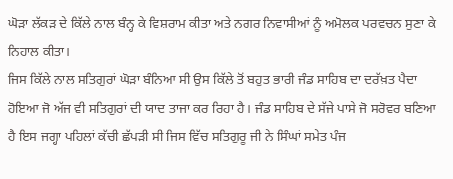ਘੋੜਾ ਲੱਕੜ ਦੇ ਕਿੱਲੇ ਨਾਲ ਬੰਨ੍ਹ ਕੇ ਵਿਸ਼ਰਾਮ ਕੀਤਾ ਅਤੇ ਨਗਰ ਨਿਵਾਸੀਆਂ ਨੂੰ ਅਮੋਲਕ ਪਰਵਚਨ ਸੁਣਾ ਕੇ ਨਿਹਾਲ ਕੀਤਾ।
ਜਿਸ ਕਿੱਲੇ ਨਾਲ ਸਤਿਗੁਰਾਂ ਘੋੜਾ ਬੰਨਿਆ ਸੀ ਉਸ ਕਿੱਲੇ ਤੋਂ ਬਹੁਤ ਭਾਰੀ ਜੰਡ ਸਾਹਿਬ ਦਾ ਦਰੱਖ਼ਤ ਪੈਦਾ ਹੋਇਆ ਜੋ ਅੱਜ ਵੀ ਸਤਿਗੁਰਾਂ ਦੀ ਯਾਦ ਤਾਜਾ ਕਰ ਰਿਹਾ ਹੈ। ਜੰਡ ਸਾਹਿਬ ਦੇ ਸੱਜੇ ਪਾਸੇ ਜੋ ਸਰੋਵਰ ਬਣਿਆ ਹੈ ਇਸ ਜਗ੍ਹਾ ਪਹਿਲਾਂ ਕੱਚੀ ਛੱਪੜੀ ਸੀ ਜਿਸ ਵਿੱਚ ਸਤਿਗੁਰੂ ਜੀ ਨੇ ਸਿੰਘਾਂ ਸਮੇਤ ਪੰਜ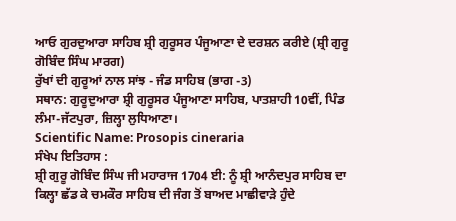ਆਓ ਗੁਰਦੁਆਰਾ ਸਾਹਿਬ ਸ਼੍ਰੀ ਗੁਰੂਸਰ ਪੰਜੂਆਣਾ ਦੇ ਦਰਸ਼ਨ ਕਰੀਏ (ਸ਼੍ਰੀ ਗੁਰੂ ਗੋਬਿੰਦ ਸਿੰਘ ਮਾਰਗ)
ਰੁੱਖਾਂ ਦੀ ਗੁਰੂਆਂ ਨਾਲ ਸਾਂਝ - ਜੰਡ ਸਾਹਿਬ (ਭਾਗ -3)
ਸਥਾਨ: ਗੁਰੂਦੁਆਰਾ ਸ਼੍ਰੀ ਗੁਰੂਸਰ ਪੰਜੂਆਣਾ ਸਾਹਿਬ, ਪਾਤਸ਼ਾਹੀ 10ਵੀਂ, ਪਿੰਡ ਲੰਮਾ-ਜੱਟਪੁਰਾ, ਜ਼ਿਲ੍ਹਾ ਲੁਧਿਆਣਾ।
Scientific Name: Prosopis cineraria
ਸੰਖੇਪ ਇਤਿਹਾਸ :
ਸ਼੍ਰੀ ਗੁਰੂ ਗੋਬਿੰਦ ਸਿੰਘ ਜੀ ਮਹਾਰਾਜ 1704 ਈ: ਨੂੰ ਸ਼੍ਰੀ ਆਨੰਦਪੁਰ ਸਾਹਿਬ ਦਾ ਕਿਲ੍ਹਾ ਛੱਡ ਕੇ ਚਮਕੌਰ ਸਾਹਿਬ ਦੀ ਜੰਗ ਤੋਂ ਬਾਅਦ ਮਾਛੀਵਾੜੇ ਹੁੰਦੇ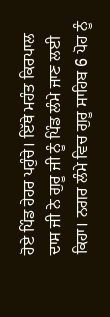ਹੋਏ ਪਿੰਡ ਹੇਹਰ ਪਹੁੰਚੇ। ਇੱਥੇ ਮਹੰਤ ਕਿਰਪਾਲ ਦਾਸ ਜੀ ਨੇ ਗੁਰੂ ਜੀ ਨੂੰ ਪਿੰਡ ਲੰਮੇ ਜਾਣ ਲਈ ਕਿਹਾ। ਨਗਰ ਲੰਮੇ ਵਿਚ ਗੁਰੂ ਸਾਹਿਬ 6 ਪੋਹ ਨੂੰ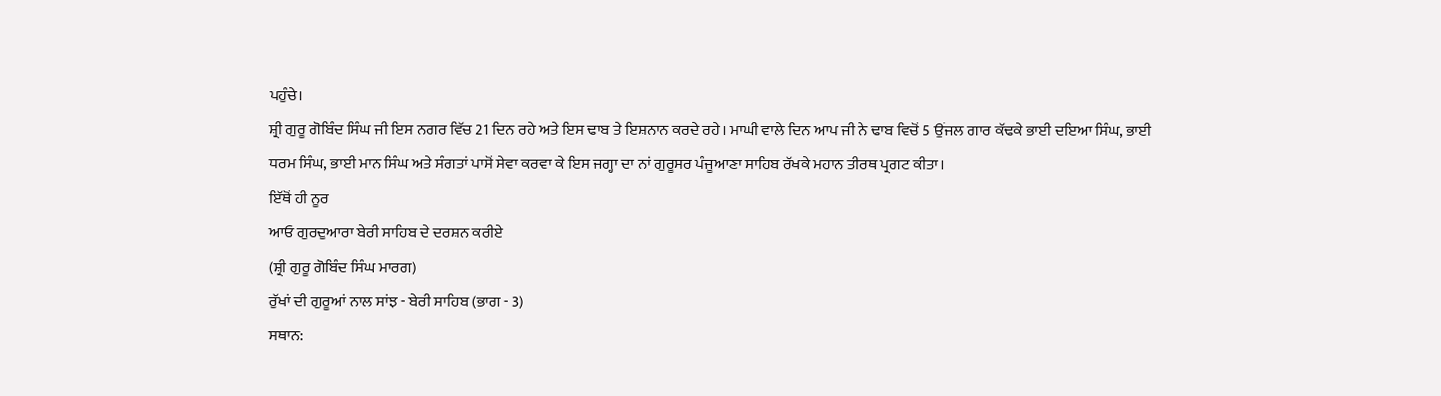ਪਹੁੰਚੇ।
ਸ਼੍ਰੀ ਗੁਰੂ ਗੋਬਿੰਦ ਸਿੰਘ ਜੀ ਇਸ ਨਗਰ ਵਿੱਚ 21 ਦਿਨ ਰਹੇ ਅਤੇ ਇਸ ਢਾਬ ਤੇ ਇਸ਼ਨਾਨ ਕਰਦੇ ਰਹੇ। ਮਾਘੀ ਵਾਲੇ ਦਿਨ ਆਪ ਜੀ ਨੇ ਢਾਬ ਵਿਚੋਂ 5 ਉਂਜਲ ਗਾਰ ਕੱਢਕੇ ਭਾਈ ਦਇਆ ਸਿੰਘ, ਭਾਈ ਧਰਮ ਸਿੰਘ, ਭਾਈ ਮਾਨ ਸਿੰਘ ਅਤੇ ਸੰਗਤਾਂ ਪਾਸੋਂ ਸੇਵਾ ਕਰਵਾ ਕੇ ਇਸ ਜਗ੍ਹਾ ਦਾ ਨਾਂ ਗੁਰੂਸਰ ਪੰਜੂਆਣਾ ਸਾਹਿਬ ਰੱਖਕੇ ਮਹਾਨ ਤੀਰਥ ਪ੍ਰਗਟ ਕੀਤਾ।
ਇੱਥੋਂ ਹੀ ਨੂਰ
ਆਓ ਗੁਰਦੁਆਰਾ ਬੇਰੀ ਸਾਹਿਬ ਦੇ ਦਰਸ਼ਨ ਕਰੀਏ
(ਸ਼੍ਰੀ ਗੁਰੂ ਗੋਬਿੰਦ ਸਿੰਘ ਮਾਰਗ)
ਰੁੱਖਾਂ ਦੀ ਗੁਰੂਆਂ ਨਾਲ ਸਾਂਝ - ਬੇਰੀ ਸਾਹਿਬ (ਭਾਗ - 3)
ਸਥਾਨ: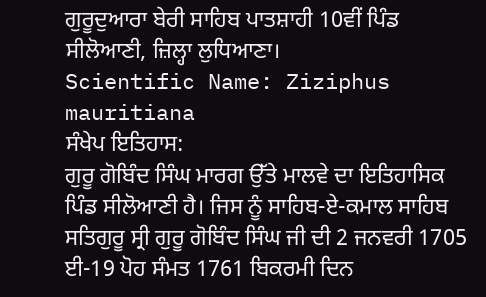ਗੁਰੂਦੁਆਰਾ ਬੇਰੀ ਸਾਹਿਬ ਪਾਤਸ਼ਾਹੀ 10ਵੀਂ ਪਿੰਡ ਸੀਲੋਆਣੀ, ਜ਼ਿਲ੍ਹਾ ਲੁਧਿਆਣਾ।
Scientific Name: Ziziphus mauritiana
ਸੰਖੇਪ ਇਤਿਹਾਸ:
ਗੁਰੂ ਗੋਬਿੰਦ ਸਿੰਘ ਮਾਰਗ ਉੱਤੇ ਮਾਲਵੇ ਦਾ ਇਤਿਹਾਸਿਕ ਪਿੰਡ ਸੀਲੋਆਣੀ ਹੈ। ਜਿਸ ਨੂੰ ਸਾਹਿਬ-ਏ-ਕਮਾਲ ਸਾਹਿਬ ਸਤਿਗੁਰੂ ਸ੍ਰੀ ਗੁਰੂ ਗੋਬਿੰਦ ਸਿੰਘ ਜੀ ਦੀ 2 ਜਨਵਰੀ 1705 ਈ-19 ਪੋਹ ਸੰਮਤ 1761 ਬਿਕਰਮੀ ਦਿਨ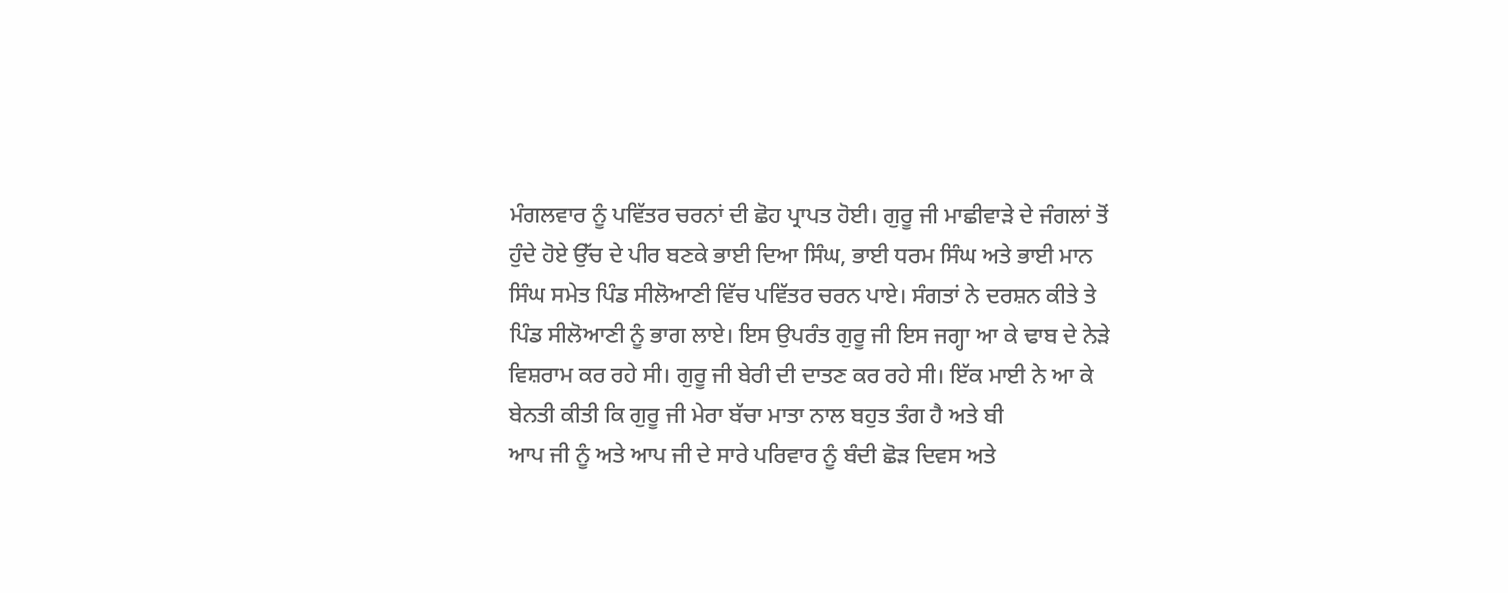ਮੰਗਲਵਾਰ ਨੂੰ ਪਵਿੱਤਰ ਚਰਨਾਂ ਦੀ ਛੋਹ ਪ੍ਰਾਪਤ ਹੋਈ। ਗੁਰੂ ਜੀ ਮਾਛੀਵਾੜੇ ਦੇ ਜੰਗਲਾਂ ਤੋਂ ਹੁੰਦੇ ਹੋਏ ਉੱਚ ਦੇ ਪੀਰ ਬਣਕੇ ਭਾਈ ਦਿਆ ਸਿੰਘ, ਭਾਈ ਧਰਮ ਸਿੰਘ ਅਤੇ ਭਾਈ ਮਾਨ ਸਿੰਘ ਸਮੇਤ ਪਿੰਡ ਸੀਲੋਆਣੀ ਵਿੱਚ ਪਵਿੱਤਰ ਚਰਨ ਪਾਏ। ਸੰਗਤਾਂ ਨੇ ਦਰਸ਼ਨ ਕੀਤੇ ਤੇ ਪਿੰਡ ਸੀਲੋਆਣੀ ਨੂੰ ਭਾਗ ਲਾਏ। ਇਸ ਉਪਰੰਤ ਗੁਰੂ ਜੀ ਇਸ ਜਗ੍ਹਾ ਆ ਕੇ ਢਾਬ ਦੇ ਨੇੜੇ ਵਿਸ਼ਰਾਮ ਕਰ ਰਹੇ ਸੀ। ਗੁਰੂ ਜੀ ਬੇਰੀ ਦੀ ਦਾਤਣ ਕਰ ਰਹੇ ਸੀ। ਇੱਕ ਮਾਈ ਨੇ ਆ ਕੇ ਬੇਨਤੀ ਕੀਤੀ ਕਿ ਗੁਰੂ ਜੀ ਮੇਰਾ ਬੱਚਾ ਮਾਤਾ ਨਾਲ ਬਹੁਤ ਤੰਗ ਹੈ ਅਤੇ ਬੀ
ਆਪ ਜੀ ਨੂੰ ਅਤੇ ਆਪ ਜੀ ਦੇ ਸਾਰੇ ਪਰਿਵਾਰ ਨੂੰ ਬੰਦੀ ਛੋੜ ਦਿਵਸ ਅਤੇ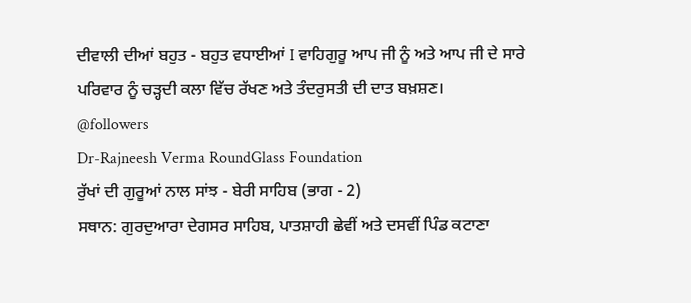ਦੀਵਾਲੀ ਦੀਆਂ ਬਹੁਤ - ਬਹੁਤ ਵਧਾਈਆਂ I ਵਾਹਿਗੁਰੂ ਆਪ ਜੀ ਨੂੰ ਅਤੇ ਆਪ ਜੀ ਦੇ ਸਾਰੇ ਪਰਿਵਾਰ ਨੂੰ ਚੜ੍ਹਦੀ ਕਲਾ ਵਿੱਚ ਰੱਖਣ ਅਤੇ ਤੰਦਰੁਸਤੀ ਦੀ ਦਾਤ ਬਖ਼ਸ਼ਣ।
@followers
Dr-Rajneesh Verma RoundGlass Foundation
ਰੁੱਖਾਂ ਦੀ ਗੁਰੂਆਂ ਨਾਲ ਸਾਂਝ - ਬੇਰੀ ਸਾਹਿਬ (ਭਾਗ - 2)
ਸਥਾਨ: ਗੁਰਦੁਆਰਾ ਦੇਗਸਰ ਸਾਹਿਬ, ਪਾਤਸ਼ਾਹੀ ਛੇਵੀਂ ਅਤੇ ਦਸਵੀਂ ਪਿੰਡ ਕਟਾਣਾ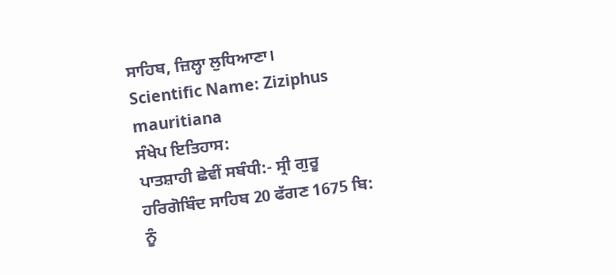ਸਾਹਿਬ, ਜ਼ਿਲ੍ਹਾ ਲੁਧਿਆਣਾ।
Scientific Name: Ziziphus mauritiana
ਸੰਖੇਪ ਇਤਿਹਾਸ:
ਪਾਤਸ਼ਾਹੀ ਛੇਵੀਂ ਸਬੰਧੀ:- ਸ੍ਰੀ ਗੁਰੂ ਹਰਿਗੋਬਿੰਦ ਸਾਹਿਬ 20 ਫੱਗਣ 1675 ਬਿ: ਨੂੰ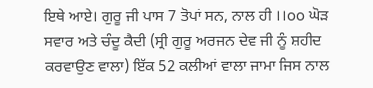ਇਥੇ ਆਏ। ਗੁਰੂ ਜੀ ਪਾਸ 7 ਤੋਪਾਂ ਸਨ, ਨਾਲ ਹੀ ।।oo ਘੋੜ ਸਵਾਰ ਅਤੇ ਚੰਦੂ ਕੈਦੀ (ਸ੍ਰੀ ਗੁਰੂ ਅਰਜਨ ਦੇਵ ਜੀ ਨੂੰ ਸ਼ਹੀਦ ਕਰਵਾਉਣ ਵਾਲਾ) ਇੱਕ 52 ਕਲੀਆਂ ਵਾਲਾ ਜਾਮਾ ਜਿਸ ਨਾਲ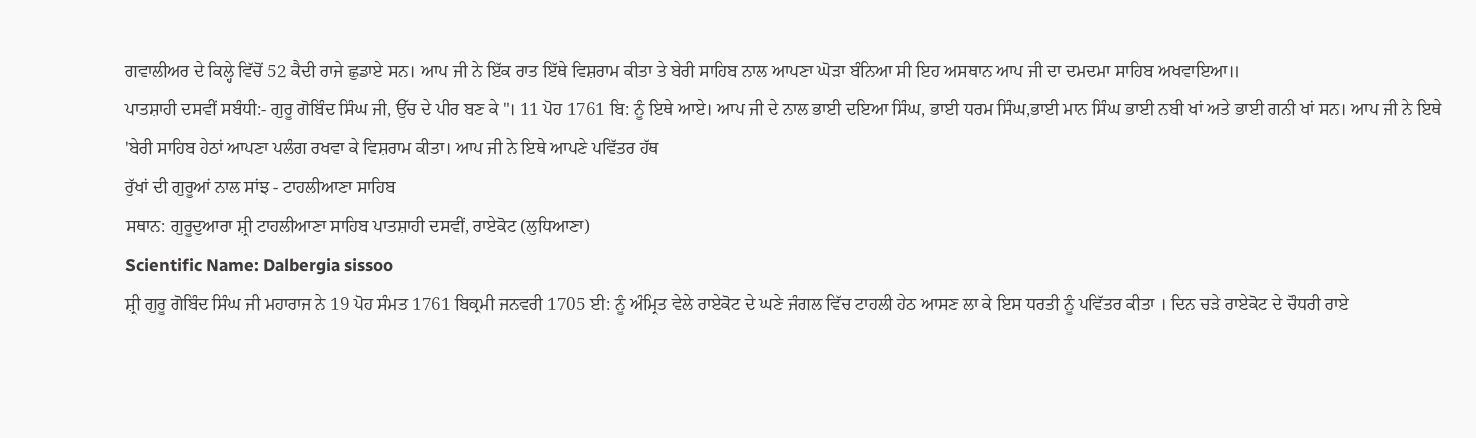ਗਵਾਲੀਅਰ ਦੇ ਕਿਲ੍ਹੇ ਵਿੱਚੋਂ 52 ਕੈਦੀ ਰਾਜੇ ਛੁਡਾਏ ਸਨ। ਆਪ ਜੀ ਨੇ ਇੱਕ ਰਾਤ ਇੱਥੇ ਵਿਸ਼ਰਾਮ ਕੀਤਾ ਤੇ ਬੇਰੀ ਸਾਹਿਬ ਨਾਲ ਆਪਣਾ ਘੋੜਾ ਬੰਨਿਆ ਸੀ ਇਹ ਅਸਥਾਨ ਆਪ ਜੀ ਦਾ ਦਮਦਮਾ ਸਾਹਿਬ ਅਖਵਾਇਆ॥
ਪਾਤਸ਼ਾਹੀ ਦਸਵੀਂ ਸਬੰਧੀ:- ਗੁਰੂ ਗੋਬਿੰਦ ਸਿੰਘ ਜੀ, ਉੱਚ ਦੇ ਪੀਰ ਬਣ ਕੇ "। 11 ਪੋਹ 1761 ਬਿ: ਨੂੰ ਇਥੇ ਆਏ। ਆਪ ਜੀ ਦੇ ਨਾਲ ਭਾਈ ਦਇਆ ਸਿੰਘ, ਭਾਈ ਧਰਮ ਸਿੰਘ,ਭਾਈ ਮਾਨ ਸਿੰਘ ਭਾਈ ਨਬੀ ਖਾਂ ਅਤੇ ਭਾਈ ਗਨੀ ਖਾਂ ਸਨ। ਆਪ ਜੀ ਨੇ ਇਥੇ 'ਬੇਰੀ ਸਾਹਿਬ ਹੇਠਾਂ ਆਪਣਾ ਪਲੰਗ ਰਖਵਾ ਕੇ ਵਿਸ਼ਰਾਮ ਕੀਤਾ। ਆਪ ਜੀ ਨੇ ਇਥੇ ਆਪਣੇ ਪਵਿੱਤਰ ਹੱਥ
ਰੁੱਖਾਂ ਦੀ ਗੁਰੂਆਂ ਨਾਲ ਸਾਂਝ - ਟਾਹਲੀਆਣਾ ਸਾਹਿਬ
ਸਥਾਨ: ਗੁਰੂਦੁਆਰਾ ਸ਼੍ਰੀ ਟਾਹਲੀਆਣਾ ਸਾਹਿਬ ਪਾਤਸ਼ਾਹੀ ਦਸਵੀਂ, ਰਾਏਕੋਟ (ਲੁਧਿਆਣਾ)
Scientific Name: Dalbergia sissoo
ਸ਼੍ਰੀ ਗੁਰੂ ਗੋਬਿੰਦ ਸਿੰਘ ਜੀ ਮਹਾਰਾਜ ਨੇ 19 ਪੋਹ ਸੰਮਤ 1761 ਬਿਕ੍ਰਮੀ ਜਨਵਰੀ 1705 ਈ: ਨੂੰ ਅੰਮ੍ਰਿਤ ਵੇਲੇ ਰਾਏਕੋਟ ਦੇ ਘਣੇ ਜੰਗਲ ਵਿੱਚ ਟਾਹਲੀ ਹੇਠ ਆਸਣ ਲਾ ਕੇ ਇਸ ਧਰਤੀ ਨੂੰ ਪਵਿੱਤਰ ਕੀਤਾ । ਦਿਨ ਚੜੇ ਰਾਏਕੋਟ ਦੇ ਚੌਧਰੀ ਰਾਏ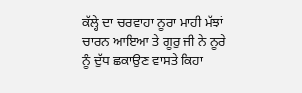ਕੱਲ੍ਹੇ ਦਾ ਚਰਵਾਹਾ ਨੂਰਾ ਮਾਹੀ ਮੱਝਾਂ ਚਾਰਨ ਆਇਆ ਤੇ ਗੂਰੁ ਜੀ ਨੇ ਨੂਰੇ ਨੂੰ ਦੁੱਧ ਛਕਾਉਣ ਵਾਸਤੇ ਕਿਹਾ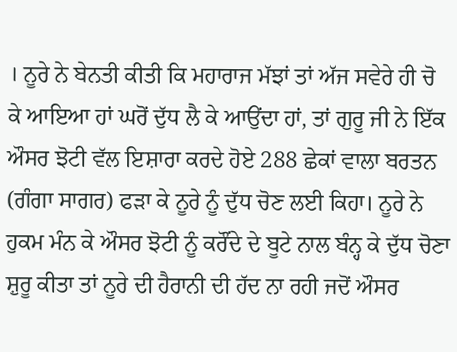। ਨੂਰੇ ਨੇ ਬੇਨਤੀ ਕੀਤੀ ਕਿ ਮਹਾਰਾਜ ਮੱਝਾਂ ਤਾਂ ਅੱਜ ਸਵੇਰੇ ਹੀ ਚੋ ਕੇ ਆਇਆ ਹਾਂ ਘਰੋਂ ਦੁੱਧ ਲੈ ਕੇ ਆਉਂਦਾ ਹਾਂ, ਤਾਂ ਗੁਰੂ ਜੀ ਨੇ ਇੱਕ ਔਸਰ ਝੋਟੀ ਵੱਲ ਇਸ਼ਾਰਾ ਕਰਦੇ ਹੋਏ 288 ਛੇਕਾਂ ਵਾਲਾ ਬਰਤਨ (ਗੰਗਾ ਸਾਗਰ) ਫੜਾ ਕੇ ਨੂਰੇ ਨੂੰ ਦੁੱਧ ਚੋਣ ਲਈ ਕਿਹਾ। ਨੂਰੇ ਨੇ ਹੁਕਮ ਮੰਨ ਕੇ ਔਸਰ ਝੋਟੀ ਨੂੰ ਕਰੌਂਦੇ ਦੇ ਬੂਟੇ ਨਾਲ ਬੰਨ੍ਹ ਕੇ ਦੁੱਧ ਚੋਣਾ ਸ਼ੁਰੂ ਕੀਤਾ ਤਾਂ ਨੂਰੇ ਦੀ ਹੈਰਾਨੀ ਦੀ ਹੱਦ ਨਾ ਰਹੀ ਜਦੋਂ ਔਸਰ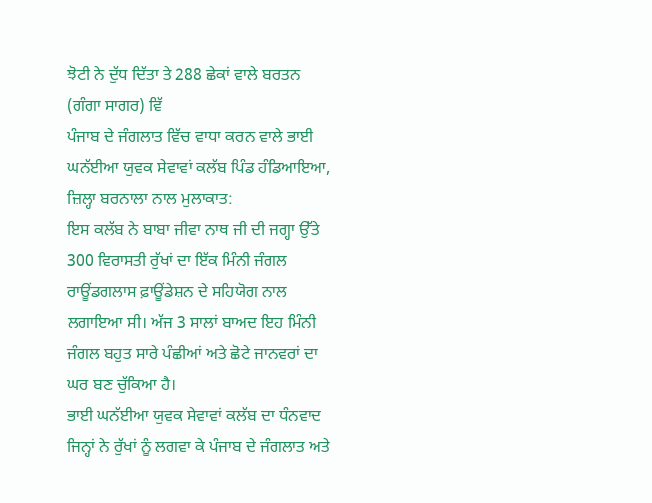ਝੋਟੀ ਨੇ ਦੁੱਧ ਦਿੱਤਾ ਤੇ 288 ਛੇਕਾਂ ਵਾਲੇ ਬਰਤਨ (ਗੰਗਾ ਸਾਗਰ) ਵਿੱ
ਪੰਜਾਬ ਦੇ ਜੰਗਲਾਤ ਵਿੱਚ ਵਾਧਾ ਕਰਨ ਵਾਲੇ ਭਾਈ ਘਨੱਈਆ ਯੁਵਕ ਸੇਵਾਵਾਂ ਕਲੱਬ ਪਿੰਡ ਹੰਡਿਆਇਆ, ਜ਼ਿਲ੍ਹਾ ਬਰਨਾਲਾ ਨਾਲ ਮੁਲਾਕਾਤ:
ਇਸ ਕਲੱਬ ਨੇ ਬਾਬਾ ਜੀਵਾ ਨਾਥ ਜੀ ਦੀ ਜਗ੍ਹਾ ਉੱਤੇ 300 ਵਿਰਾਸਤੀ ਰੁੱਖਾਂ ਦਾ ਇੱਕ ਮਿੰਨੀ ਜੰਗਲ ਰਾਊਂਡਗਲਾਸ ਫ਼ਾਊਂਡੇਸ਼ਨ ਦੇ ਸਹਿਯੋਗ ਨਾਲ ਲਗਾਇਆ ਸੀ। ਅੱਜ 3 ਸਾਲਾਂ ਬਾਅਦ ਇਹ ਮਿੰਨੀ ਜੰਗਲ ਬਹੁਤ ਸਾਰੇ ਪੰਛੀਆਂ ਅਤੇ ਛੋਟੇ ਜਾਨਵਰਾਂ ਦਾ ਘਰ ਬਣ ਚੁੱਕਿਆ ਹੈ।
ਭਾਈ ਘਨੱਈਆ ਯੁਵਕ ਸੇਵਾਵਾਂ ਕਲੱਬ ਦਾ ਧੰਨਵਾਦ ਜਿਨ੍ਹਾਂ ਨੇ ਰੁੱਖਾਂ ਨੂੰ ਲਗਵਾ ਕੇ ਪੰਜਾਬ ਦੇ ਜੰਗਲਾਤ ਅਤੇ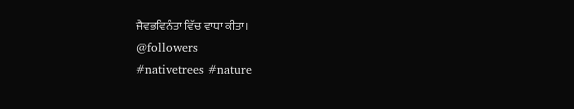ਜੈਵਭਵਿਨੰਤਾ ਵਿੱਚ ਵਾਧਾ ਕੀਤਾ।
@followers
#nativetrees #nature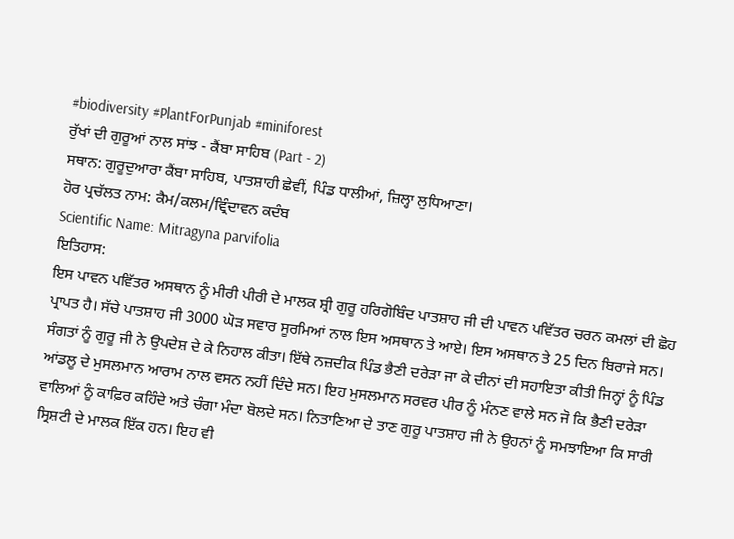#biodiversity #PlantForPunjab #miniforest
ਰੁੱਖਾਂ ਦੀ ਗੁਰੂਆਂ ਨਾਲ ਸਾਂਝ - ਕੈਂਬਾ ਸਾਹਿਬ (Part - 2)
ਸਥਾਨ: ਗੁਰੂਦੁਆਰਾ ਕੈਂਬਾ ਸਾਹਿਬ, ਪਾਤਸ਼ਾਹੀ ਛੇਵੀਂ, ਪਿੰਡ ਧਾਲੀਆਂ, ਜ਼ਿਲ੍ਹਾ ਲੁਧਿਆਣਾ।
ਹੋਰ ਪ੍ਰਚੱਲਤ ਨਾਮ: ਕੈਮ/ਕਲਮ/ਵ੍ਰਿੰਦਾਵਨ ਕਦੰਬ
Scientific Name: Mitragyna parvifolia
ਇਤਿਹਾਸ:
ਇਸ ਪਾਵਨ ਪਵਿੱਤਰ ਅਸਥਾਨ ਨੂੰ ਮੀਰੀ ਪੀਰੀ ਦੇ ਮਾਲਕ ਸ਼੍ਰੀ ਗੁਰੂ ਹਰਿਗੋਬਿੰਦ ਪਾਤਸ਼ਾਹ ਜੀ ਦੀ ਪਾਵਨ ਪਵਿੱਤਰ ਚਰਨ ਕਮਲਾਂ ਦੀ ਛੋਹ ਪ੍ਰਾਪਤ ਹੈ। ਸੱਚੇ ਪਾਤਸ਼ਾਹ ਜੀ 3000 ਘੋੜ ਸਵਾਰ ਸੂਰਮਿਆਂ ਨਾਲ ਇਸ ਅਸਥਾਨ ਤੇ ਆਏ। ਇਸ ਅਸਥਾਨ ਤੇ 25 ਦਿਨ ਬਿਰਾਜੇ ਸਨ। ਸੰਗਤਾਂ ਨੂੰ ਗੁਰੂ ਜੀ ਨੇ ਉਪਦੇਸ਼ ਦੇ ਕੇ ਨਿਹਾਲ ਕੀਤਾ। ਇੱਥੇ ਨਜ਼ਦੀਕ ਪਿੰਡ ਭੈਣੀ ਦਰੇੜਾ ਜਾ ਕੇ ਦੀਨਾਂ ਦੀ ਸਹਾਇਤਾ ਕੀਤੀ ਜਿਨ੍ਹਾਂ ਨੂੰ ਪਿੰਡ ਆਂਡਲੂ ਦੇ ਮੁਸਲਮਾਨ ਆਰਾਮ ਨਾਲ ਵਸਨ ਨਹੀਂ ਦਿੰਦੇ ਸਨ। ਇਹ ਮੁਸਲਮਾਨ ਸਰਵਰ ਪੀਰ ਨੂੰ ਮੰਨਣ ਵਾਲੇ ਸਨ ਜੋ ਕਿ ਭੈਣੀ ਦਰੇੜਾ ਵਾਲਿਆਂ ਨੂੰ ਕਾਫ਼ਿਰ ਕਹਿੰਦੇ ਅਤੇ ਚੰਗਾ ਮੰਦਾ ਬੋਲਦੇ ਸਨ। ਨਿਤਾਣਿਆ ਦੇ ਤਾਣ ਗੁਰੂ ਪਾਤਸ਼ਾਹ ਜੀ ਨੇ ਉਹਨਾਂ ਨੂੰ ਸਮਝਾਇਆ ਕਿ ਸਾਰੀ ਸ੍ਰਿਸ਼ਟੀ ਦੇ ਮਾਲਕ ਇੱਕ ਹਨ। ਇਹ ਵੀ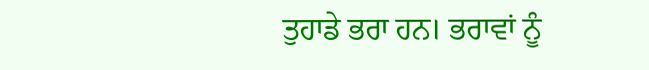ਤੁਹਾਡੇ ਭਰਾ ਹਨ। ਭਰਾਵਾਂ ਨੂੰ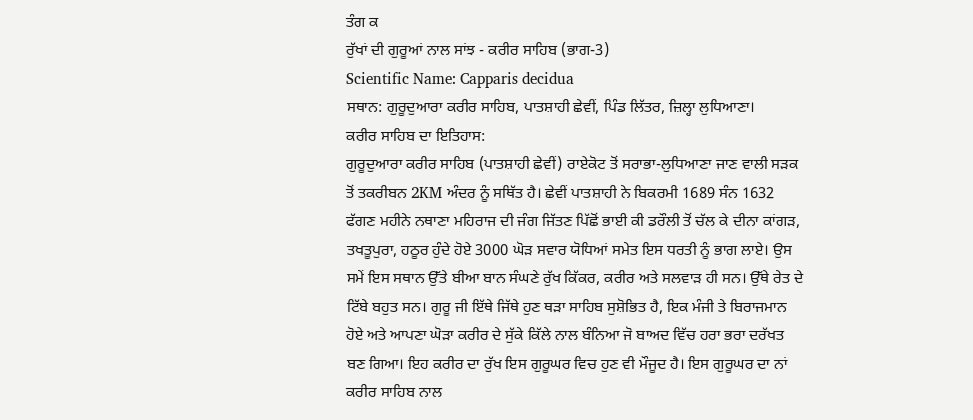ਤੰਗ ਕ
ਰੁੱਖਾਂ ਦੀ ਗੁਰੂਆਂ ਨਾਲ ਸਾਂਝ - ਕਰੀਰ ਸਾਹਿਬ (ਭਾਗ-3)
Scientific Name: Capparis decidua
ਸਥਾਨ: ਗੁਰੂਦੁਆਰਾ ਕਰੀਰ ਸਾਹਿਬ, ਪਾਤਸ਼ਾਹੀ ਛੇਵੀਂ, ਪਿੰਡ ਲਿੱਤਰ, ਜ਼ਿਲ੍ਹਾ ਲੁਧਿਆਣਾ।
ਕਰੀਰ ਸਾਹਿਬ ਦਾ ਇਤਿਹਾਸ:
ਗੁਰੂਦੁਆਰਾ ਕਰੀਰ ਸਾਹਿਬ (ਪਾਤਸ਼ਾਹੀ ਛੇਵੀਂ) ਰਾਏਕੋਟ ਤੋਂ ਸਰਾਭਾ-ਲੁਧਿਆਣਾ ਜਾਣ ਵਾਲੀ ਸੜਕ ਤੋਂ ਤਕਰੀਬਨ 2KM ਅੰਦਰ ਨੂੰ ਸਥਿੱਤ ਹੈ। ਛੇਵੀਂ ਪਾਤਸ਼ਾਹੀ ਨੇ ਬਿਕਰਮੀ 1689 ਸੰਨ 1632 ਫੱਗਣ ਮਹੀਨੇ ਨਥਾਣਾ ਮਹਿਰਾਜ ਦੀ ਜੰਗ ਜਿੱਤਣ ਪਿੱਛੋਂ ਭਾਈ ਕੀ ਡਰੌਲੀ ਤੋਂ ਚੱਲ ਕੇ ਦੀਨਾ ਕਾਂਗੜ, ਤਖਤੂਪੁਰਾ, ਹਠੂਰ ਹੁੰਦੇ ਹੋਏ 3000 ਘੋੜ ਸਵਾਰ ਯੋਧਿਆਂ ਸਮੇਤ ਇਸ ਧਰਤੀ ਨੂੰ ਭਾਗ ਲਾਏ। ਉਸ ਸਮੇਂ ਇਸ ਸਥਾਨ ਉੱਤੇ ਬੀਆ ਬਾਨ ਸੰਘਣੇ ਰੁੱਖ ਕਿੱਕਰ, ਕਰੀਰ ਅਤੇ ਸਲਵਾੜ ਹੀ ਸਨ। ਉੱਥੇ ਰੇਤ ਦੇ ਟਿੱਬੇ ਬਹੁਤ ਸਨ। ਗੁਰੂ ਜੀ ਇੱਥੇ ਜਿੱਥੇ ਹੁਣ ਥੜਾ ਸਾਹਿਬ ਸੁਸ਼ੋਭਿਤ ਹੈ, ਇਕ ਮੰਜੀ ਤੇ ਬਿਰਾਜਮਾਨ ਹੋਏ ਅਤੇ ਆਪਣਾ ਘੋੜਾ ਕਰੀਰ ਦੇ ਸੁੱਕੇ ਕਿੱਲੇ ਨਾਲ ਬੰਨਿਆ ਜੋ ਬਾਅਦ ਵਿੱਚ ਹਰਾ ਭਰਾ ਦਰੱਖਤ ਬਣ ਗਿਆ। ਇਹ ਕਰੀਰ ਦਾ ਰੁੱਖ ਇਸ ਗੁਰੂਘਰ ਵਿਚ ਹੁਣ ਵੀ ਮੌਜੂਦ ਹੈ। ਇਸ ਗੁਰੂਘਰ ਦਾ ਨਾਂ ਕਰੀਰ ਸਾਹਿਬ ਨਾਲ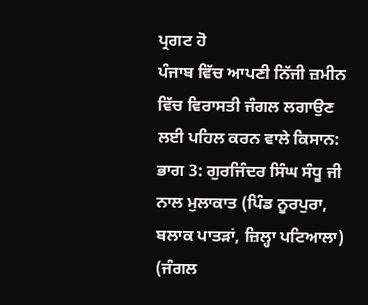ਪ੍ਰਗਟ ਹੋ
ਪੰਜਾਬ ਵਿੱਚ ਆਪਣੀ ਨਿੱਜੀ ਜ਼ਮੀਨ ਵਿੱਚ ਵਿਰਾਸਤੀ ਜੰਗਲ ਲਗਾਉਣ ਲਈ ਪਹਿਲ ਕਰਨ ਵਾਲੇ ਕਿਸਾਨ:
ਭਾਗ 3: ਗੁਰਜਿੰਦਰ ਸਿੰਘ ਸੰਧੂ ਜੀ ਨਾਲ ਮੁਲਾਕਾਤ (ਪਿੰਡ ਨੂਰਪੁਰਾ, ਬਲਾਕ ਪਾਤੜਾਂ, ਜ਼ਿਲ੍ਹਾ ਪਟਿਆਲਾ)
(ਜੰਗਲ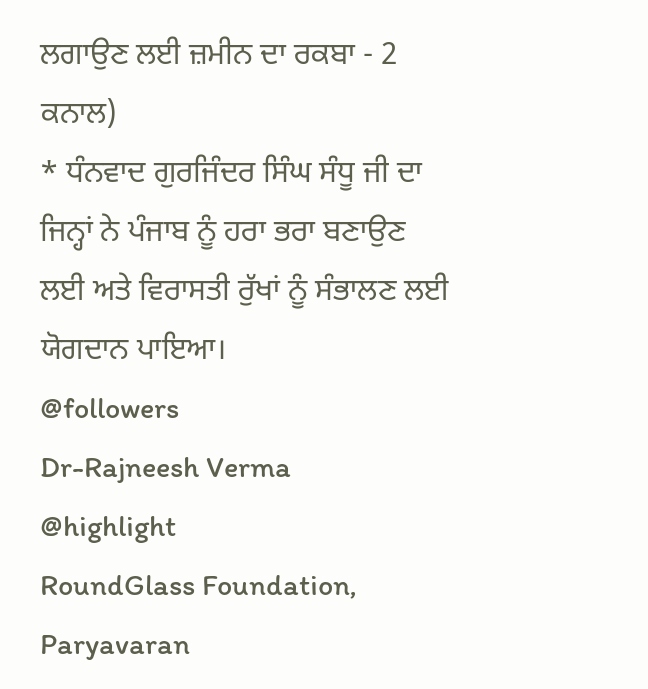ਲਗਾਉਣ ਲਈ ਜ਼ਮੀਨ ਦਾ ਰਕਬਾ - 2 ਕਨਾਲ)
* ਧੰਨਵਾਦ ਗੁਰਜਿੰਦਰ ਸਿੰਘ ਸੰਧੂ ਜੀ ਦਾ ਜਿਨ੍ਹਾਂ ਨੇ ਪੰਜਾਬ ਨੂੰ ਹਰਾ ਭਰਾ ਬਣਾਉਣ ਲਈ ਅਤੇ ਵਿਰਾਸਤੀ ਰੁੱਖਾਂ ਨੂੰ ਸੰਭਾਲਣ ਲਈ ਯੋਗਦਾਨ ਪਾਇਆ।
@followers
Dr-Rajneesh Verma
@highlight
RoundGlass Foundation, Paryavaran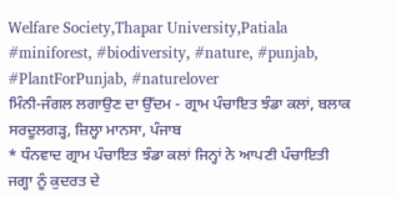Welfare Society,Thapar University,Patiala
#miniforest, #biodiversity, #nature, #punjab, #PlantForPunjab, #naturelover
ਮਿੰਨੀ-ਜੰਗਲ ਲਗਾਉਣ ਦਾ ਉੱਦਮ - ਗ੍ਰਾਮ ਪੰਚਾਇਤ ਝੰਡਾ ਕਲਾਂ, ਬਲਾਕ ਸਰਦੂਲਗੜ੍ਹ, ਜ਼ਿਲ੍ਹਾ ਮਾਨਸਾ, ਪੰਜਾਬ
* ਧੰਨਵਾਦ ਗ੍ਰਾਮ ਪੰਚਾਇਤ ਝੰਡਾ ਕਲਾਂ ਜਿਨ੍ਹਾਂ ਨੇ ਆਪਣੀ ਪੰਚਾਇਤੀ ਜਗ੍ਹਾ ਨੂੰ ਕੁਦਰਤ ਦੇ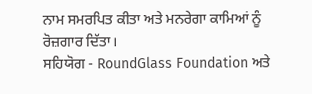ਨਾਮ ਸਮਰਪਿਤ ਕੀਤਾ ਅਤੇ ਮਨਰੇਗਾ ਕਾਮਿਆਂ ਨੂੰ ਰੋਜ਼ਗਾਰ ਦਿੱਤਾ।
ਸਹਿਯੋਗ - RoundGlass Foundation ਅਤੇ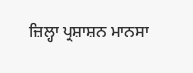ਜ਼ਿਲ੍ਹਾ ਪ੍ਰਸ਼ਾਸ਼ਨ ਮਾਨਸਾ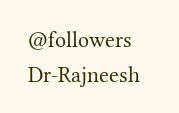@followers
Dr-Rajneesh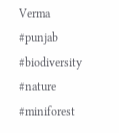Verma
#punjab #biodiversity #nature #miniforest